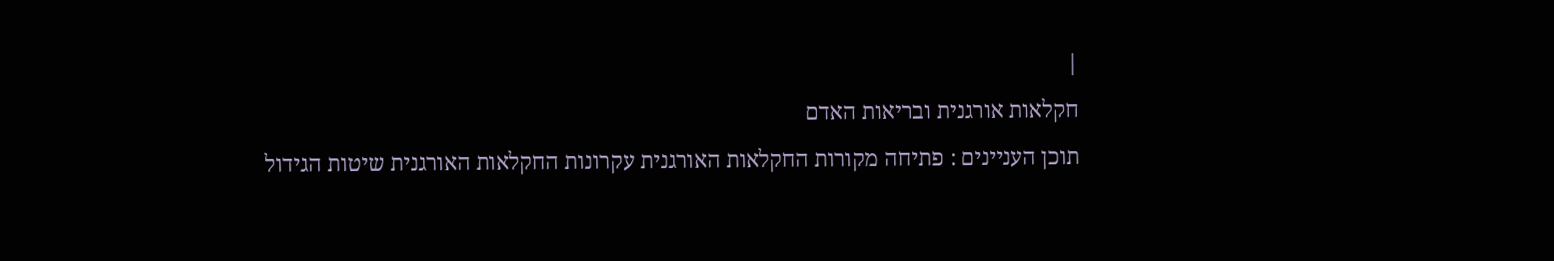|
חקלאות אורגנית ובריאות האדם
תוכן העניינים : פתיחה מקורות החקלאות האורגנית עקרונות החקלאות האורגנית שיטות הגידול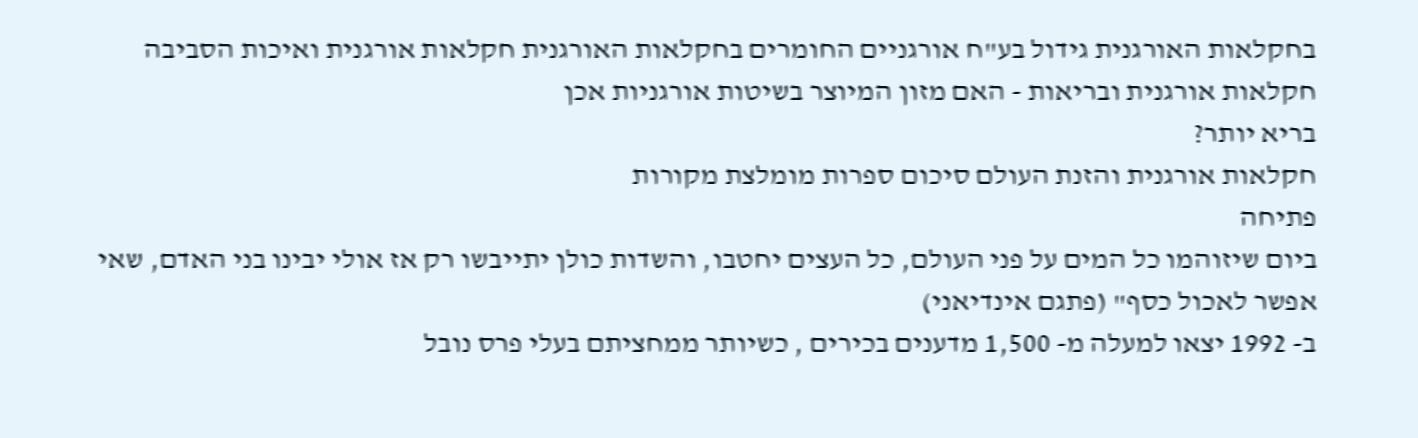בחקלאות האורגנית גידול בע"ח אורגניים החומרים בחקלאות האורגנית חקלאות אורגנית ואיכות הסביבה חקלאות אורגנית ובריאות - האם מזון המיוצר בשיטות אורגניות אכן
בריא יותר?
חקלאות אורגנית והזנת העולם סיכום ספרות מומלצת מקורות
פתיחה
ביום שיזוהמו כל המים על פני העולם, כל העצים יחטבו, והשדות כולן יתייבשו רק אז אולי יבינו בני האדם, שאי אפשר לאכול כסף" (פתגם אינדיאני)
ב- 1992 יצאו למעלה מ- 1,500 מדענים בכירים , כשיותר ממחציתם בעלי פרס נובל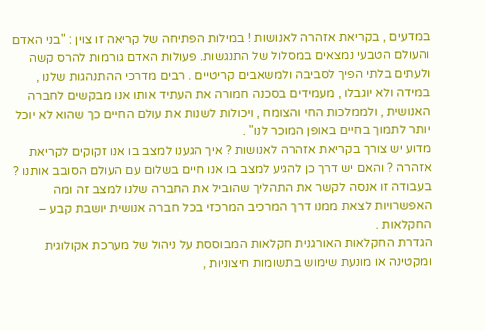במדעים , בקריאת אזהרה לאנושות ! במילות הפתיחה של קריאה זו צוין : "בני האדם והעולם הטבעי נמצאים במסלול של התנגשות. פעולות האדם גורמות להרס קשה ולעתים בלתי הפיך לסביבה ולמשאבים קריטיים . רבים מדרכי ההתנהגות שלנו , במידה ולא יוגבלו , מעמידים בסכנה חמורה את העתיד אותו אנו מבקשים לחברה האנושית , ולממלכות החי והצומח , ויכולות לשנות את עולם החיים כך שהוא לא יוכל יותר לתמוך בחיים באופן המוכר לנו" .
מדוע יש צורך בקריאת אזהרה לאנושות ? איך הגענו למצב בו אנו זקוקים לקריאת אזהרה ? והאם יש דרך כן להגיע למצב בו אנו חיים בשלום עם העולם הסובב אותנו ? בעבודה זו אנסה לקשר את התהליך שהוביל את החברה שלנו למצב זה ומה האפשרויות לצאת ממנו דרך המרכיב המרכזי בכל חברה אנושית יושבת קבע – החקלאות .
הגדרת החקלאות האורגנית חקלאות המבוססת על ניהול של מערכת אקולוגית ומקטינה או מונעת שימוש בתשומות חיצוניות ,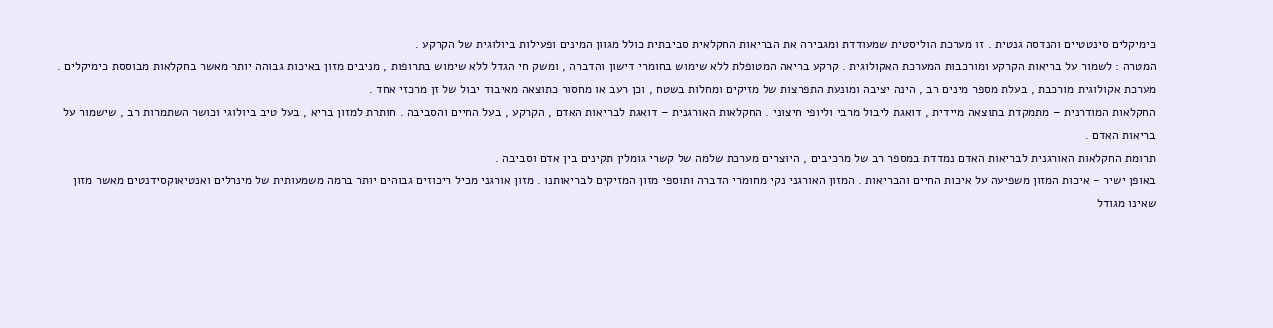כימיקלים סינטטיים והנדסה גנטית . זו מערכת הוליסטית שמעודדת ומגבירה את הבריאות החקלאית סביבתית כולל מגוון המינים ופעילות ביולוגית של הקרקע .
המטרה : לשמור על בריאות הקרקע ומורכבות המערכת האקולוגית . קרקע בריאה המטופלת ללא שימוש בחומרי דישון והדברה , ומשק חי הגדל ללא שימוש בתרופות , מניבים מזון באיכות גבוהה יותר מאשר בחקלאות מבוססת כימיקלים . מערכת אקולוגית מורכבת , בעלת מספר מינים רב , הינה יציבה ומונעת התפרצות של מזיקים ומחלות בשטח , וכן רעב או מחסור כתוצאה מאיבוד יבול של זן מרכזי אחד .
החקלאות המודרנית – מתמקדת בתוצאה מיידית , דואגת ליבול מרבי וליופי חיצוני . החקלאות האורגנית – דואגת לבריאות האדם , הקרקע , בעל החיים והסביבה . חותרת למזון בריא , בעל טיב ביולוגי וכושר השתמרות רב , שישמור על בריאות האדם .
תרומת החקלאות האורגנית לבריאות האדם נמדדת במספר רב של מרכיבים , היוצרים מערכת שלמה של קשרי גומלין תקינים בין אדם וסביבה .
באופן ישיר - איכות המזון משפיעה על איכות החיים והבריאות . המזון האורגני נקי מחומרי הדברה ותוספי מזון המזיקים לבריאותנו . מזון אורגני מכיל ריכוזים גבוהים יותר ברמה משמעותית של מינרלים ואנטיאוקסידנטים מאשר מזון שאינו מגודל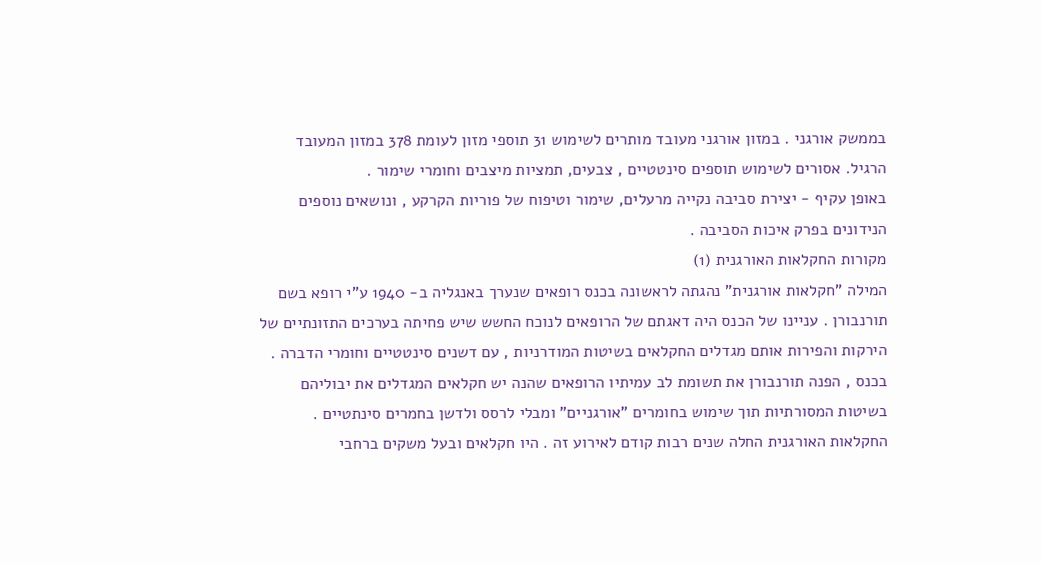בממשק אורגני . במזון אורגני מעובד מותרים לשימוש 31 תוספי מזון לעומת 378 במזון המעובד הרגיל. אסורים לשימוש תוספים סינטטיים , צבעים, תמציות מיצבים וחומרי שימור .
באופן עקיף - יצירת סביבה נקייה מרעלים, שימור וטיפוח של פוריות הקרקע , ונושאים נוספים הנידונים בפרק איכות הסביבה .
מקורות החקלאות האורגנית (1)
המילה "חקלאות אורגנית" נהגתה לראשונה בכנס רופאים שנערך באנגליה ב- 1940 ע"י רופא בשם תורנבורן . עניינו של הכנס היה דאגתם של הרופאים לנוכח החשש שיש פחיתה בערכים התזונתיים של הירקות והפירות אותם מגדלים החקלאים בשיטות המודרניות , עם דשנים סינטטיים וחומרי הדברה . בכנס , הפנה תורנבורן את תשומת לב עמיתיו הרופאים שהנה יש חקלאים המגדלים את יבוליהם בשיטות המסורתיות תוך שימוש בחומרים "אורגניים" ומבלי לרסס ולדשן בחמרים סינתטיים . החקלאות האורגנית החלה שנים רבות קודם לאירוע זה . היו חקלאים ובעל משקים ברחבי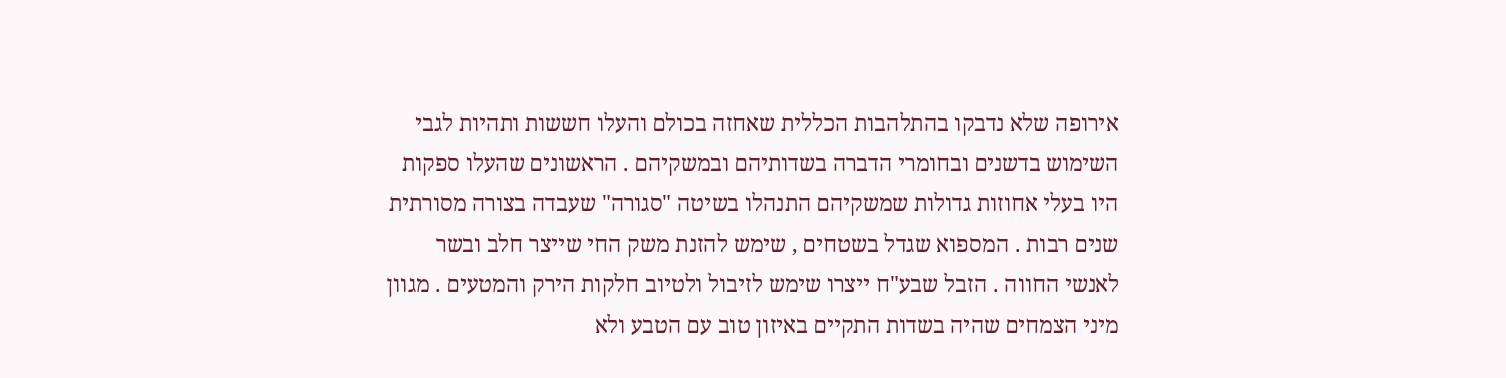אירופה שלא נדבקו בהתלהבות הכללית שאחזה בכולם והעלו חששות ותהיות לגבי השימוש בדשנים ובחומרי הדברה בשדותיהם ובמשקיהם . הראשונים שהעלו ספקות היו בעלי אחוזות גדולות שמשקיהם התנהלו בשיטה "סגורה" שעבדה בצורה מסורתית שנים רבות . המספוא שגדל בשטחים , שימש להזנת משק החי שייצר חלב ובשר לאנשי החווה . הזבל שבע"ח ייצרו שימש לזיבול ולטיוב חלקות הירק והמטעים . מגוון מיני הצמחים שהיה בשדות התקיים באיזון טוב עם הטבע ולא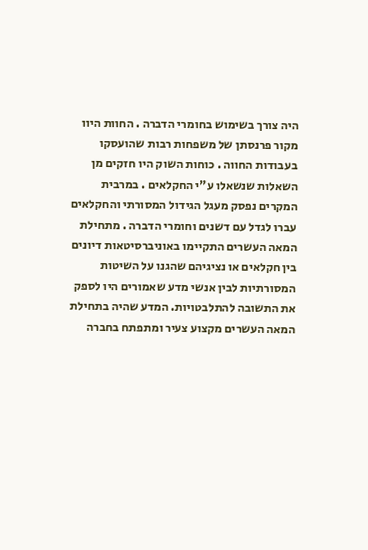היה צורך בשימוש בחומרי הדברה . החוות היוו מקור פרנסתן של משפחות רבות שהועסקו בעבודות החווה . כוחות השוק היו חזקים מן השאלות שנשאלו ע"י החקלאים . במרבית המקרים נפסק מעגל הגידול המסורתי והחקלאים עברו לגדל עם דשנים וחומרי הדברה . מתחילת המאה העשרים התקיימו באוניברסיטאות דיונים בין חקלאים או נציגיהם שהגנו על השיטות המסורתיות לבין אנשי מדע שאמורים היו לספק את התשובה להתלבטויות. המדע שהיה בתחילת המאה העשרים מקצוע צעיר ומתפתח בחברה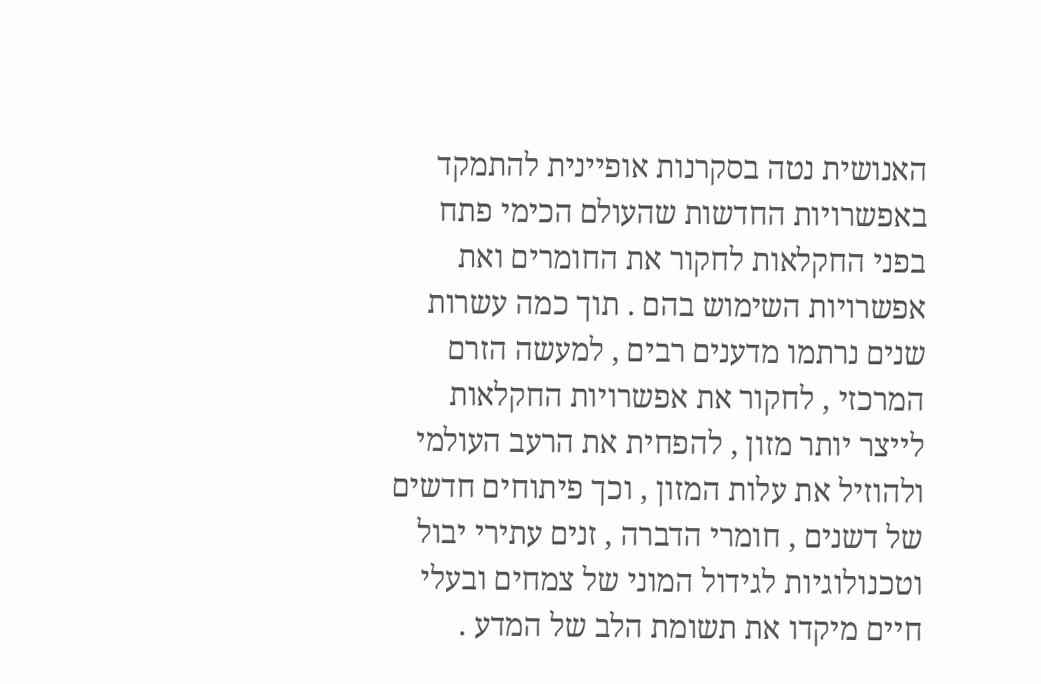האנושית נטה בסקרנות אופיינית להתמקד באפשרויות החדשות שהעולם הכימי פתח בפני החקלאות לחקור את החומרים ואת אפשרויות השימוש בהם . תוך כמה עשרות שנים נרתמו מדענים רבים , למעשה הזרם המרכזי , לחקור את אפשרויות החקלאות לייצר יותר מזון , להפחית את הרעב העולמי ולהוזיל את עלות המזון , וכך פיתוחים חדשים של דשנים , חומרי הדברה , זנים עתירי יבול וטכנולוגיות לגידול המוני של צמחים ובעלי חיים מיקדו את תשומת הלב של המדע .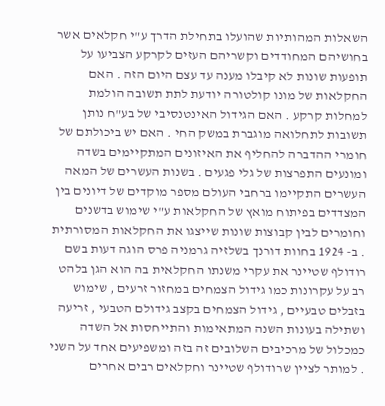השאלות המהותיות שהועלו בתחילת הדרך ע"י חקלאים אשר בחושיהם המחודדים וקשריהם העזים לקרקע הצביעו על תופעות שונות לא קיבלו מענה עד עצם היום הזה . האם החקלאות של מונו קולטורה יודעת לתת תשובה הולמת למחלות קרקע . האם הגידול האינטנסיבי של בע"ח נותן תשובות לתחלואה מוגברת במשק החי . האם יש ביכולתם של חומרי ההדברה להחליף את האיזונים המתקיימים בשדה ומונעים התפרצות של גלי פגעים . בשנות העשרים של המאה העשרים התקיימו ברחבי העולם מספר מוקדים של דיונים בין המצדדים בפיתוח מואץ של החקלאות ע"י שימוש בדשנים וחומרים לבין קבוצות שונות שייצגו את החקלאות המסורתית . ב- 1924 בחוות דורנך בשלזיה גרמניה פרס הוגה דעות בשם רודולף שטיינר את עקרי משנתו החקלאית בה הוא הגן בלהט רב על עקרונות כמו גידול הצמחים במחזור זרעים , שימוש בזבלים טבעיים , גידול הצמחים בקצב גידולם הטבעי , זריעה ושתילה בעונות השנה המתאימות והתייחסות אל השדה כמכלול של מרכיבים השלובים זה בזה ומשפיעים אחד על השני . למותר לציין שרודולף שטיינר וחקלאים רבים אחרים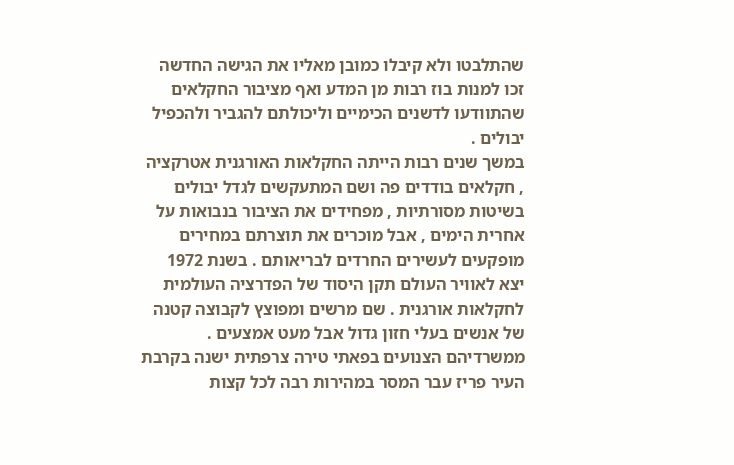שהתלבטו ולא קיבלו כמובן מאליו את הגישה החדשה זכו למנות בוז רבות מן המדע ואף מציבור החקלאים שהתוודעו לדשנים הכימיים וליכולתם להגביר ולהכפיל יבולים .
במשך שנים רבות הייתה החקלאות האורגנית אטרקציה , חקלאים בודדים פה ושם המתעקשים לגדל יבולים בשיטות מסורתיות , מפחידים את הציבור בנבואות על אחרית הימים , אבל מוכרים את תוצרתם במחירים מופקעים לעשירים החרדים לבריאותם . בשנת 1972 יצא לאוויר העולם תקן היסוד של הפדרציה העולמית לחקלאות אורגנית . שם מרשים ומפוצץ לקבוצה קטנה של אנשים בעלי חזון גדול אבל מעט אמצעים . ממשרדיהם הצנועים בפאתי טירה צרפתית ישנה בקרבת העיר פריז עבר המסר במהירות רבה לכל קצות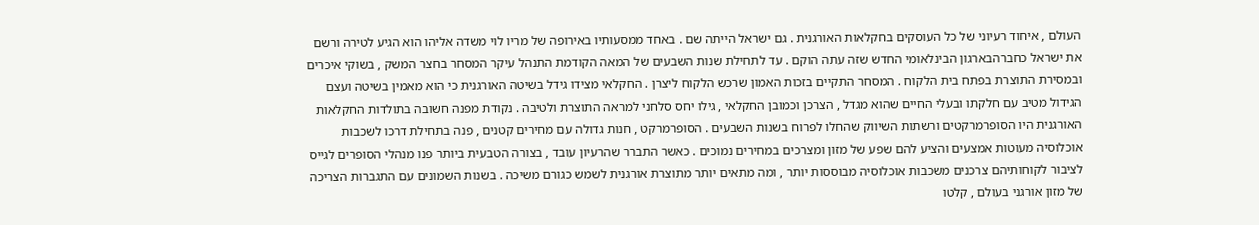העולם , איחוד רעיוני של כל העוסקים בחקלאות האורגנית . גם ישראל הייתה שם . באחד ממסעותיו באירופה של מריו לוי משדה אליהו הוא הגיע לטירה ורשם את ישראל כחברהבארגון הבינלאומי החדש שזה עתה הוקם . עד לתחילת שנות השבעים של המאה הקודמת התנהל עיקר המסחר בחצר המשק , בשוקי איכרים ובמסירת התוצרת בפתח בית הלקוח . המסחר התקיים בזכות האמון שרכש הלקוח ליצרן . החקלאי מצידו גידל בשיטה האורגנית כי הוא מאמין בשיטה ועצם הגידול מטיב עם חלקתו ובעלי החיים שהוא מגדל , הצרכן וכמובן החקלאי , גילו יחס סלחני למראה התוצרת ולטיבה . נקודת מפנה חשובה בתולדות החקלאות האורגנית היו הסופרמרקטים ורשתות השיווק שהחלו לפרוח בשנות השבעים . הסופרמרקט , חנות גדולה עם מחירים קטנים , פנה בתחילת דרכו לשכבות אוכלוסיה מעוטות אמצעים והציע להם שפע של מזון ומצרכים במחירים נמוכים . כאשר התברר שהרעיון עובד , בצורה הטבעית ביותר פנו מנהלי הסופרים לגייס לציבור לקוחותיהם צרכנים משכבות אוכלוסיה מבוססות יותר , ומה מתאים יותר מתוצרת אורגנית לשמש כגורם משיכה . בשנות השמונים עם התגברות הצריכה של מזון אורגני בעולם , קלטו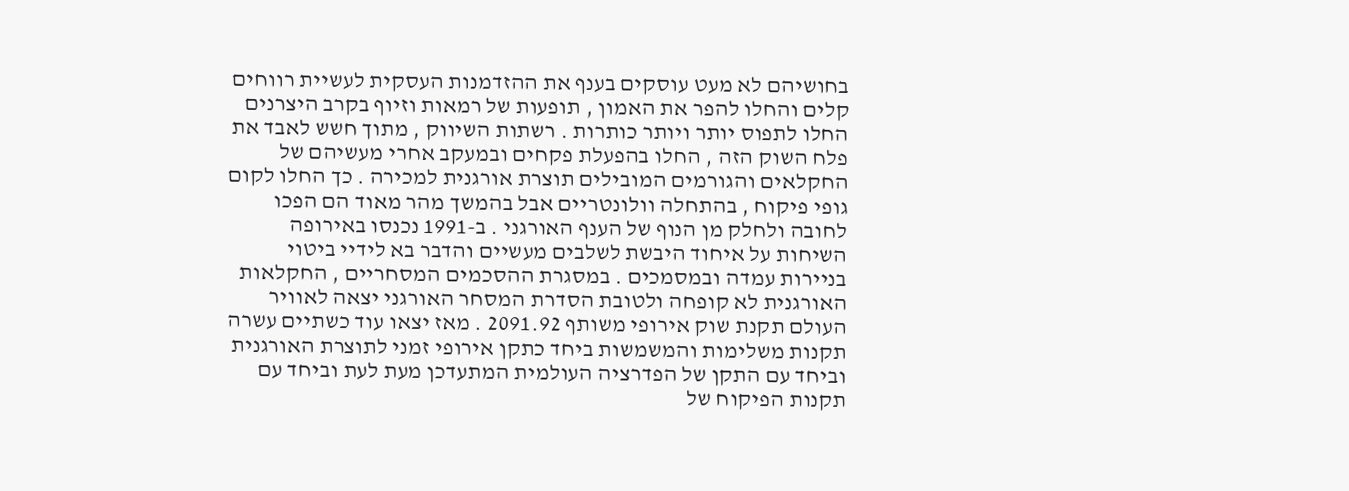בחושיהם לא מעט עוסקים בענף את ההזדמנות העסקית לעשיית רווחים קלים והחלו להפר את האמון , תופעות של רמאות וזיוף בקרב היצרנים החלו לתפוס יותר ויותר כותרות . רשתות השיווק , מתוך חשש לאבד את פלח השוק הזה , החלו בהפעלת פקחים ובמעקב אחרי מעשיהם של החקלאים והגורמים המובילים תוצרת אורגנית למכירה . כך החלו לקום גופי פיקוח , בהתחלה וולונטריים אבל בהמשך מהר מאוד הם הפכו לחובה ולחלק מן הנוף של הענף האורגני . ב-1991 נכנסו באירופה השיחות על איחוד היבשת לשלבים מעשיים והדבר בא לידיי ביטוי בניירות עמדה ובמסמכים . במסגרת ההסכמים המסחריים , החקלאות האורגנית לא קופחה ולטובת הסדרת המסחר האורגני יצאה לאוויר העולם תקנת שוק אירופי משותף 2091.92 . מאז יצאו עוד כשתיים עשרה תקנות משלימות והמשמשות ביחד כתקן אירופי זמני לתוצרת האורגנית וביחד עם התקן של הפדרציה העולמית המתעדכן מעת לעת וביחד עם תקנות הפיקוח של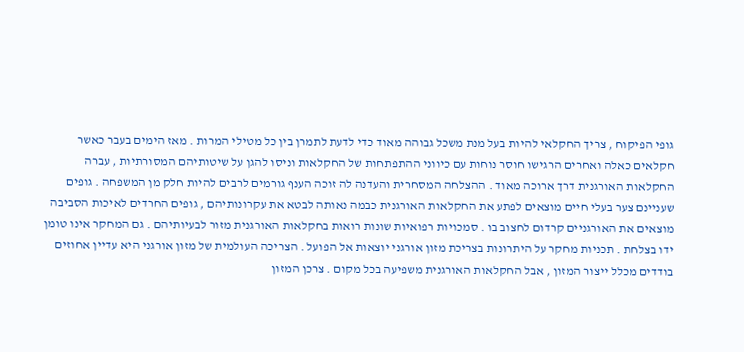גופי הפיקוח , צריך החקלאי להיות בעל מנת משכל גבוהה מאוד כדי לדעת לתמרן בין כל מטילי המרות . מאז הימים בעבר כאשר חקלאים כאלה ואחרים הרגישו חוסר נוחות עם כיווני ההתפתחות של החקלאות וניסו להגן על שיטותיהם המסורתיות , עברה החקלאות האורגנית דרך ארוכה מאוד . ההצלחה המסחרית והעדנה לה זוכה הענף גורמים לרבים להיות חלק מן המשפחה . גופים שעניינם צער בעלי חיים מוצאים לפתע את החקלאות האורגנית כבמה נאותה לבטא את עקרונותיהם , גופים החרדים לאיכות הסביבה מוצאים את האורגניים קרדום לחצוב בו . סמכויות רפואיות שונות רואות בחקלאות האורגנית מזור לבעיותיהם . גם המחקר אינו טומן ידו בצלחת . תכניות מחקר על היתרונות בצריכת מזון אורגני יוצאות אל הפועל . הצריכה העולמית של מזון אורגני היא עדיין אחוזים בודדים מכלל ייצור המזון , אבל החקלאות האורגנית משפיעה בכל מקום . צרכן המזון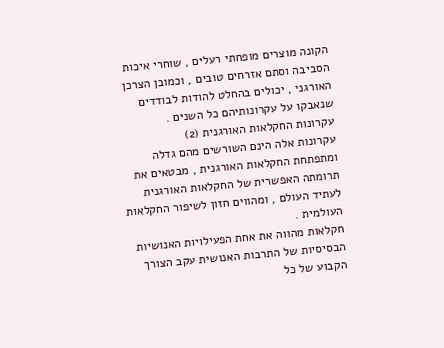הקונה מוצרים מופחתי רעלים , שוחרי איכות הסביבה וסתם אזרחים טובים , וכמובן הצרכן האורגני , יכולים בהחלט להודות לבודדים שנאבקו על עקרונותיהם כל השנים .
עקרונות החקלאות האורגנית (2)
עקרונות אלה הינם השורשים מהם גדלה ומתפתחת החקלאות האורגנית , מבטאים את תרומתה האפשרית של החקלאות האורגנית לעתיד העולם , ומהווים חזון לשיפור החקלאות העולמית .
חקלאות מהווה את אחת הפעילויות האנושיות הבסיסיות של התרבות האנושית עקב הצורך הקבוע של כל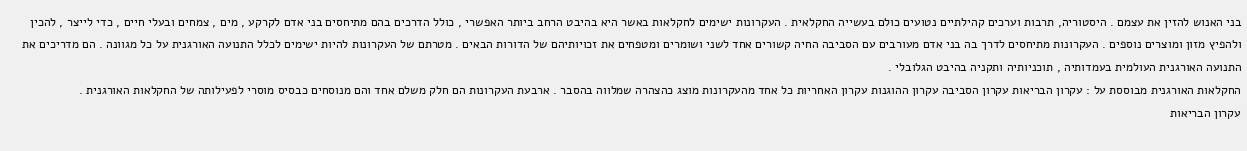בני האנוש להזין את עצמם . היסטוריה, תרבות וערכים קהילתיים נטועים כולם בעשייה החקלאית . העקרונות ישימים לחקלאות באשר היא בהיבט הרחב ביותר האפשרי , כולל הדרכים בהם מתיחסים בני אדם לקרקע , מים , צמחים ובעלי חיים , כדי לייצר , להכין ולהפיץ מזון ומוצרים נוספים . העקרונות מתיחסים לדרך בה בני אדם מעורבים עם הסביבה החיה קשורים אחד לשני ושומרים ומטפחים את זכויותיהם של הדורות הבאים . מטרתם של העקרונות להיות ישימים לכלל התנועה האורגנית על כל מגוונה . הם מדריכים את התנועה האורגנית העולמית בעמדותיה , תוכניותיה ותקניה בהיבט הגלובלי .
החקלאות האורגנית מבוססת על : עקרון הבריאות עקרון הסביבה עקרון ההוגנות עקרון האחריות כל אחד מהעקרונות מוצג כהצהרה שמלווה בהסבר . ארבעת העקרונות הם חלק משלם אחד והם מנוסחים כבסיס מוסרי לפעילותה של החקלאות האורגנית .
עקרון הבריאות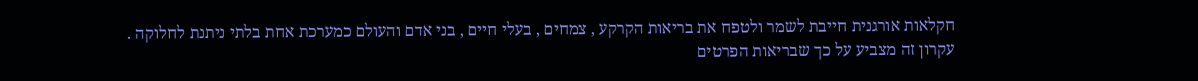חקלאות אורגנית חייבת לשמר ולטפח את בריאות הקרקע , צמחים , בעלי חיים , בני אדם והעולם כמערכת אחת בלתי ניתנת לחלוקה .
עקרון זה מצביע על כך שבריאות הפרטים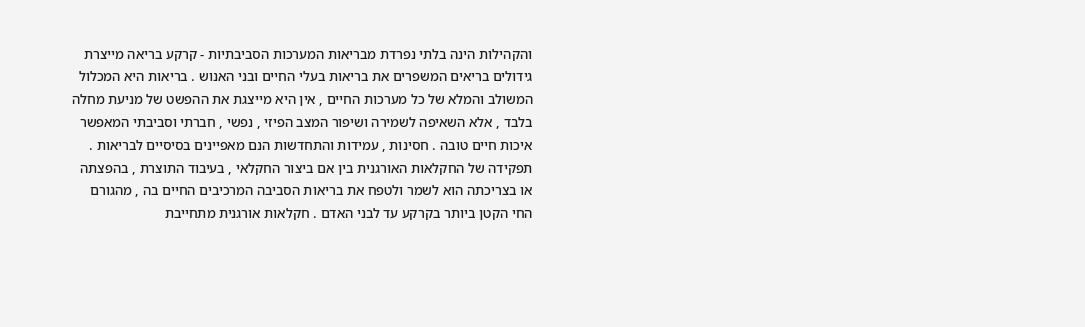והקהילות הינה בלתי נפרדת מבריאות המערכות הסביבתיות - קרקע בריאה מייצרת גידולים בריאים המשפרים את בריאות בעלי החיים ובני האנוש . בריאות היא המכלול המשולב והמלא של כל מערכות החיים , אין היא מייצגת את ההפשט של מניעת מחלה בלבד , אלא השאיפה לשמירה ושיפור המצב הפיזי , נפשי , חברתי וסביבתי המאפשר איכות חיים טובה . חסינות , עמידות והתחדשות הנם מאפיינים בסיסיים לבריאות . תפקידה של החקלאות האורגנית בין אם ביצור החקלאי , בעיבוד התוצרת , בהפצתה או בצריכתה הוא לשמר ולטפח את בריאות הסביבה המרכיבים החיים בה , מהגורם החי הקטן ביותר בקרקע עד לבני האדם . חקלאות אורגנית מתחייבת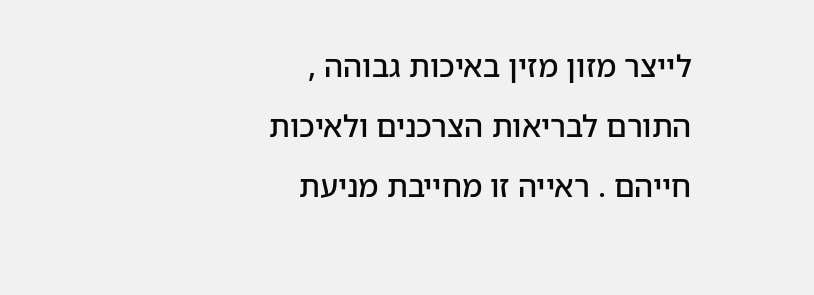לייצר מזון מזין באיכות גבוהה , התורם לבריאות הצרכנים ולאיכות חייהם . ראייה זו מחייבת מניעת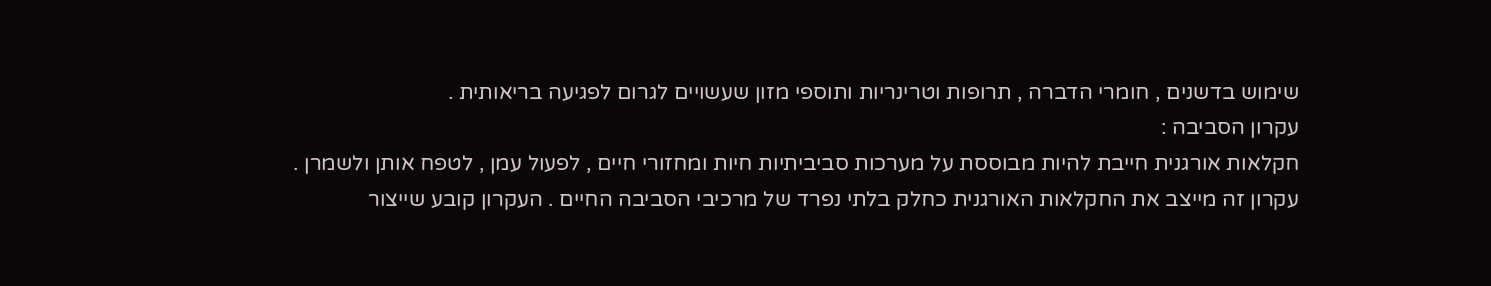שימוש בדשנים , חומרי הדברה , תרופות וטרינריות ותוספי מזון שעשויים לגרום לפגיעה בריאותית .
עקרון הסביבה :
חקלאות אורגנית חייבת להיות מבוססת על מערכות סביביתיות חיות ומחזורי חיים , לפעול עמן , לטפח אותן ולשמרן .
עקרון זה מייצב את החקלאות האורגנית כחלק בלתי נפרד של מרכיבי הסביבה החיים . העקרון קובע שייצור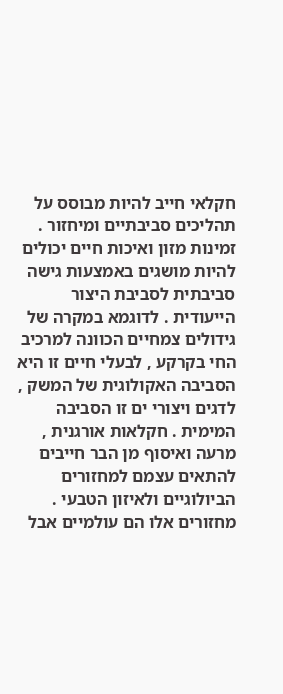חקלאי חייב להיות מבוסס על תהליכים סביבתיים ומיחזור . זמינות מזון ואיכות חיים יכולים להיות מושגים באמצעות גישה סביבתית לסביבת היצור הייעודית . לדוגמא במקרה של גידולים צמחיים הכוונה למרכיב החי בקרקע , לבעלי חיים זו היא הסביבה האקולוגית של המשק , לדגים ויצורי ים זו הסביבה המימית . חקלאות אורגנית , מרעה ואיסוף מן הבר חייבים להתאים עצמם למחזורים הביולוגיים ולאיזון הטבעי . מחזורים אלו הם עולמיים אבל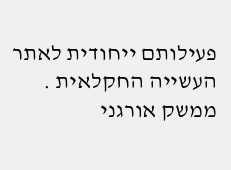פעילותם ייחודית לאתר העשייה החקלאית . ממשק אורגני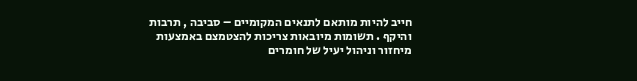חייב להיות מותאם לתנאים המקומיים – סביבה , תרבות והיקף . תשומות מיובאות צריכות להצטמצם באמצעות מיחזור וניהול יעיל של חומרים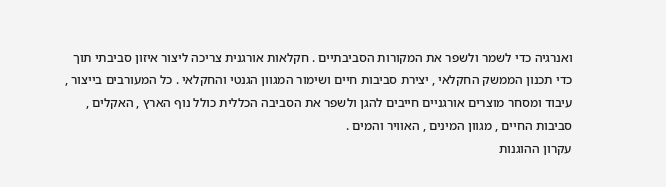ואנרגיה כדי לשמר ולשפר את המקורות הסביבתיים . חקלאות אורגנית צריכה ליצור איזון סביבתי תוך כדי תכנון הממשק החקלאי , יצירת סביבות חיים ושימור המגוון הגנטי והחקלאי . כל המעורבים בייצור , עיבוד ומסחר מוצרים אורגניים חייבים להגן ולשפר את הסביבה הכללית כולל נוף הארץ , האקלים , סביבות החיים , מגוון המינים , האוויר והמים .
עקרון ההוגנות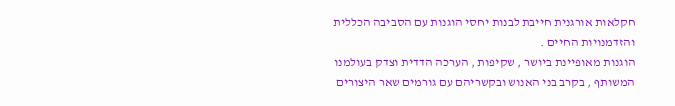חקלאות אורגנית חייבת לבנות יחסי הוגנות עם הסביבה הכללית והזדמנויות החיים .
הוגנות מאופיינת ביושר , שקיפות , הערכה הדדית וצדק בעולמנו המשותף , בקרב בני האנוש ובקשריהם עם גורמים שאר היצורים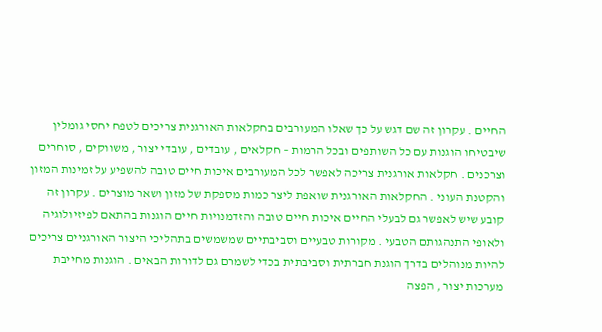החיים . עקרון זה שם דגש על כך שאלו המעורבים בחקלאות האורגנית צריכים לטפח יחסי גומלין שיבטיחו הוגנות עם כל השותפים ובכל הרמות – חקלאים , עובדים , עובדי יצור , משווקים , סוחרים וצרכנים . חקלאות אורגנית צריכה לאפשר לכל המעורבים איכות חיים טובה להשפיע על זמינות המזון והקטנת העוני . החקלאות האורגנית שואפת ליצר כמות מספקת של מזון ושאר מוצרים . עקרון זה קובע שיש לאפשר גם לבעלי החיים איכות חיים טובה והזדמנויות חיים הוגנות בהתאם לפיזיולוגיה ולאופי התנהגותם הטבעי . מקורות טבעיים וסביבתיים שמשמשים בתהליכי היצור האורגניים צריכים להיות מנוהלים בדרך הוגנת חברתית וסביבתית בכדי לשמרם גם לדורות הבאים . הוגנות מחייבת מערכות יצור , הפצה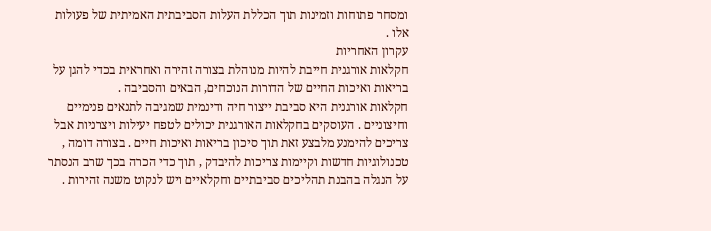ומסחר פתוחות וזמינות תוך הכללת העלות הסביבתית האמיתית של פעולות אלו .
עקרון האחריות
חקלאות אורגנית חייבת להיות מנוהלת בצורה זהירה ואחראית בכדי להגן על בריאות ואיכות החיים של הדורות הנוכחים, הבאים והסביבה .
חקלאות אורגנית היא סביבת ייצור חיה ודינמית שמגיבה לתנאים פנימיים וחיצוניים . העוסקים בחקלאות האורגנית יכולים לטפח יעילות ויצרניות אבל צריכים להימנע מלבצע זאת תוך סיכון בריאות ואיכות חיים . בצורה דומה , טכנולוגיות חדשות וקיימות צריכות להיבדק , תוך כדי הכרה בכך שרב הנסתר על הנגלה בהבנת תהליכים סביבתיים וחקלאיים ויש לנקוט משנה זהירות .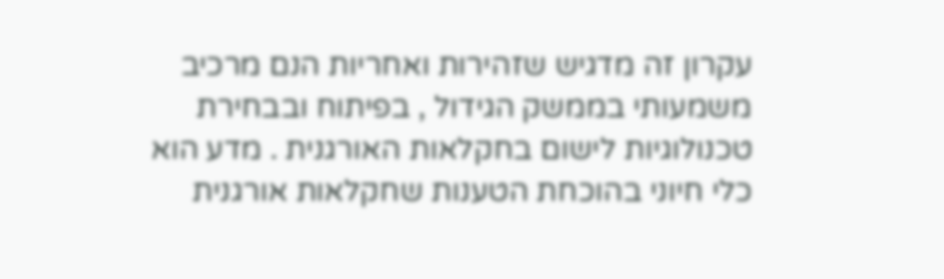עקרון זה מדגיש שזהירות ואחריות הנם מרכיב משמעותי בממשק הגידול , בפיתוח ובבחירת טכנולוגיות לישום בחקלאות האורגנית . מדע הוא כלי חיוני בהוכחת הטענות שחקלאות אורגנית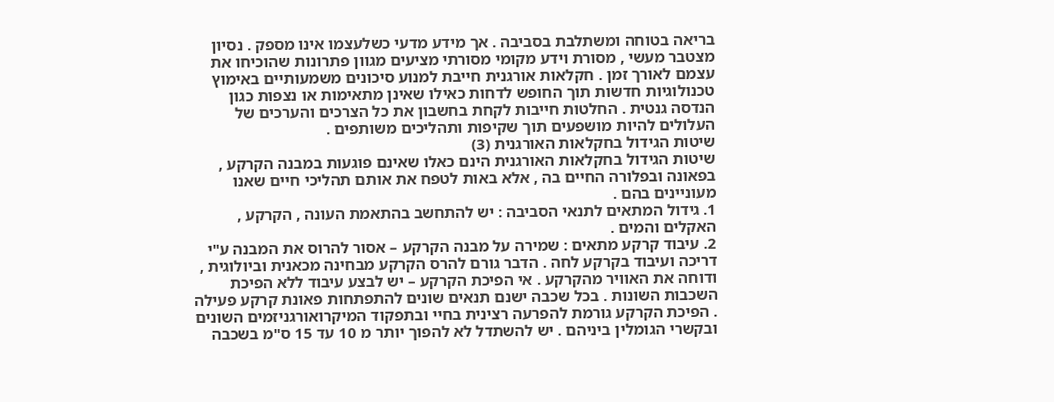בריאה בטוחה ומשתלבת בסביבה . אך מידע מדעי כשלעצמו אינו מספק . נסיון מצטבר מעשי , מסורת וידע מקומי מסורתי מציעים מגוון פתרונות שהוכיחו את עצמם לאורך זמן . חקלאות אורגנית חייבת למנוע סיכונים משמעותיים באימוץ טכנולוגיות חדשות תוך החופש לדחות כאילו שאינן מתאימות או נצפות כגון הנדסה גנטית . החלטות חייבות לקחת בחשבון את כל הצרכים והערכים של העלולים להיות מושפעים תוך שקיפות ותהליכים משותפים .
שיטות הגידול בחקלאות האורגנית (3)
שיטות הגידול בחקלאות האורגנית הינם כאלו שאינם פוגעות במבנה הקרקע , בפאונה ובפלורה החיים בה , אלא באות לטפח את אותם תהליכי חיים שאנו מעוניינים בהם .
1. גידול המתאים לתנאי הסביבה : יש להתחשב בהתאמת העונה , הקרקע , האקלים והמים .
2. עיבוד קרקע מתאים : שמירה על מבנה הקרקע – אסור להרוס את המבנה ע"י דריכה ועיבוד בקרקע לחה . הדבר גורם להרס הקרקע מבחינה מכאנית וביולוגית , ודוחה את האוויר מהקרקע . אי הפיכת הקרקע – יש לבצע עיבוד ללא הפיכת השכבות השונות . בכל שכבה ישנם תנאים שונים להתפתחות פאונת קרקע פעילה . הפיכת הקרקע גורמת להפרעה רצינית בחיי ובתפקוד המיקרואורגניזמים השונים ובקשרי הגומלין ביניהם . יש להשתדל לא להפוך יותר מ 10 עד 15 ס"מ בשכבה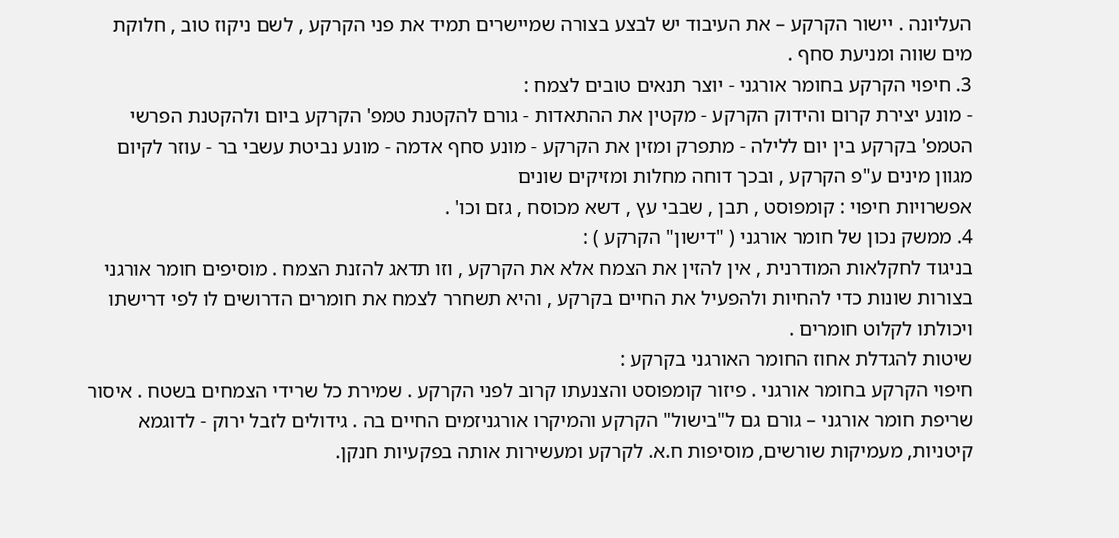העליונה . יישור הקרקע – את העיבוד יש לבצע בצורה שמיישרים תמיד את פני הקרקע , לשם ניקוז טוב , חלוקת מים שווה ומניעת סחף .
3. חיפוי הקרקע בחומר אורגני - יוצר תנאים טובים לצמח :
- מונע יצירת קרום והידוק הקרקע - מקטין את ההתאדות - גורם להקטנת טמפ' הקרקע ביום ולהקטנת הפרשי הטמפ' בקרקע בין יום ללילה - מתפרק ומזין את הקרקע - מונע סחף אדמה - מונע נביטת עשבי בר - עוזר לקיום מגוון מינים ע"פ הקרקע , ובכך דוחה מחלות ומזיקים שונים
אפשרויות חיפוי : קומפוסט , תבן , שבבי עץ , דשא מכוסח , גזם וכו' .
4. ממשק נכון של חומר אורגני ( "דישון" הקרקע ) :
בניגוד לחקלאות המודרנית , אין להזין את הצמח אלא את הקרקע , וזו תדאג להזנת הצמח . מוסיפים חומר אורגני בצורות שונות כדי להחיות ולהפעיל את החיים בקרקע , והיא תשחרר לצמח את חומרים הדרושים לו לפי דרישתו ויכולתו לקלוט חומרים .
שיטות להגדלת אחוז החומר האורגני בקרקע :
חיפוי הקרקע בחומר אורגני . פיזור קומפוסט והצנעתו קרוב לפני הקרקע . שמירת כל שרידי הצמחים בשטח . איסור שריפת חומר אורגני – גורם גם ל"בישול" הקרקע והמיקרו אורגניזמים החיים בה . גידולים לזבל ירוק - לדוגמא קיטניות, מעמיקות שורשים, מוסיפות ח.א. לקרקע ומעשירות אותה בפקעיות חנקן.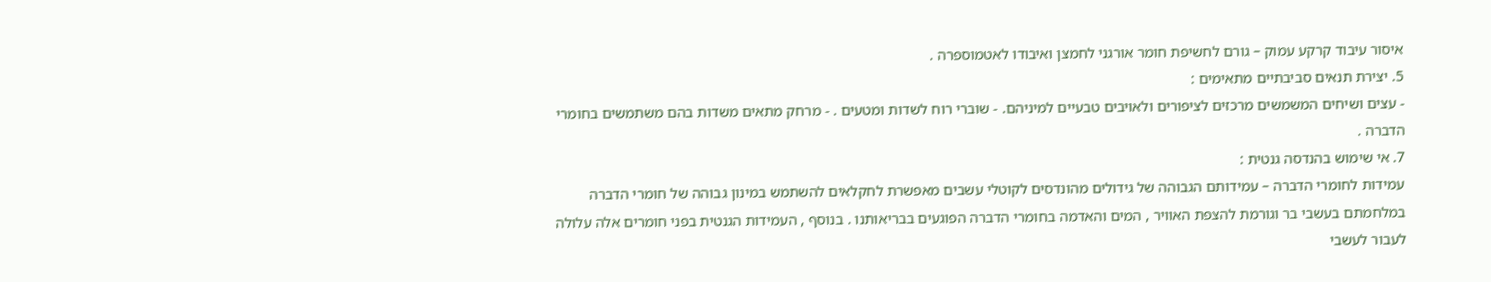איסור עיבוד קרקע עמוק – גורם לחשיפת חומר אורגני לחמצן ואיבודו לאטמוספרה .
5. יצירת תנאים סביבתיים מתאימים :
- עצים ושיחים המשמשים מרכזים לציפורים ולאויבים טבעיים למיניהם. - שוברי רוח לשדות ומטעים . - מרחק מתאים משדות בהם משתמשים בחומרי הדברה .
7. אי שימוש בהנדסה גנטית :
עמידות לחומרי הדברה – עמידותם הגבוהה של גידולים מהונדסים לקוטלי עשבים מאפשרת לחקלאים להשתמש במינון גבוהה של חומרי הדברה במלחמתם בעשבי בר וגורמת להצפת האוויר , המים והאדמה בחומרי הדברה הפוגעים בבריאותנו . בנוסף , העמידות הגנטית בפני חומרים אלה עלולה לעבור לעשבי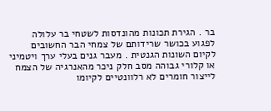בר . הגירת תכונות מהונדסות לשטחי בר עלולה לפגוע בכושר שרידותם של צמחי הבר החשובים לקיום השונות הגנטית . מעבר גנים בעלי ערך ויטמיני או קלורי גבוהה מסב חלק ניכר מהאנרגיה של הצמח לייצור חומרים לא רלוונטיים לקיומו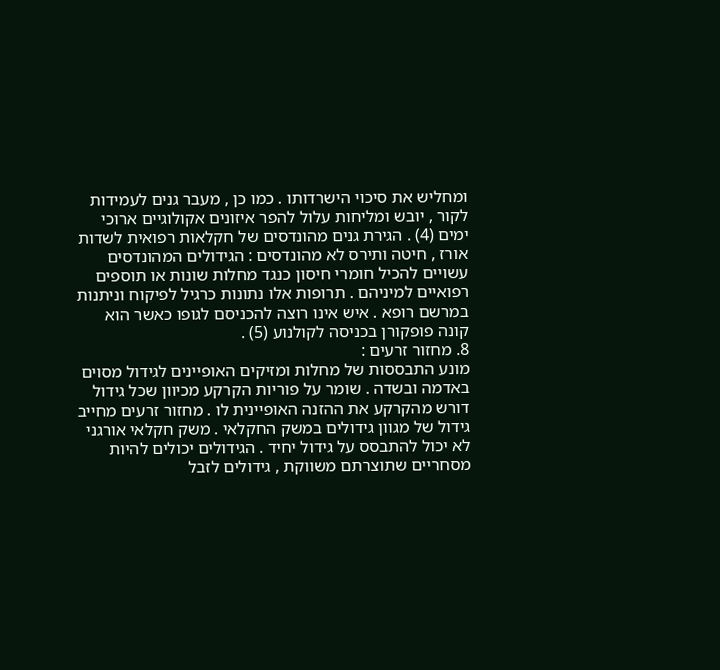ומחליש את סיכוי הישרדותו . כמו כן , מעבר גנים לעמידות לקור , יובש ומליחות עלול להפר איזונים אקולוגיים ארוכי ימים (4) . הגירת גנים מהונדסים של חקלאות רפואית לשדות אורז , חיטה ותירס לא מהונדסים : הגידולים המהונדסים עשויים להכיל חומרי חיסון כנגד מחלות שונות או תוספים רפואיים למיניהם . תרופות אלו נתונות כרגיל לפיקוח וניתנות במרשם רופא . איש אינו רוצה להכניסם לגופו כאשר הוא קונה פופקורן בכניסה לקולנוע (5) .
8. מחזור זרעים :
מונע התבססות של מחלות ומזיקים האופיינים לגידול מסוים באדמה ובשדה . שומר על פוריות הקרקע מכיוון שכל גידול דורש מהקרקע את ההזנה האופיינית לו . מחזור זרעים מחייב גידול של מגוון גידולים במשק החקלאי . משק חקלאי אורגני לא יכול להתבסס על גידול יחיד . הגידולים יכולים להיות מסחריים שתוצרתם משווקת , גידולים לזבל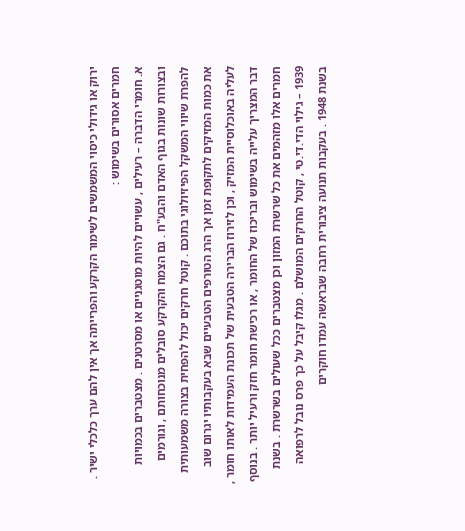ירוק או גידולי כיסוי המשמשים לשימור הקרקע והפרייתה אך אין להם ערך כלכלי ישיר .
חמרים אסורים בשימוש :
א. חומרי הדברה – רעילים , עשויים להיות מוטגניים או מסרטנים . מצטברים בכמויות ובצורות שונות בגוף האדם והבע"ח . גם הצמח והקרקע סובלים מנוכחותם , וגורמים להפרת שיווי המשקל הפיזיולוגי בתוכם . קוטל חרקים יכול להפחית בצורה משמעותית את כמות המזיקים לתקופת זמן אך הרג הטורפים הטבעיים שבא בעקבותיו יגרום שוב לעליה באוכלוסיית המזיק , וכן לזירוז הברירה הטבעית של תכונת העמידות לאותו חומר , דבר המצריך עלייה בשימוש ובריכוז של החומר , או רכישת חומר חזק ורעיל יותר . בנוסף חמרים אלו מזהמים את כל שרשרת המזון וכן מצטברים ככל שעולים בשרשרת . בשנת 1939 – גילוי הדי.די.טי , קוטל החרקים המושלם . מגלו קיבל על כך פרס נובל לרפואה בשנת 1948 . בעקבות תנועה ציבורית רחבה שבראשה עמדו חוקרים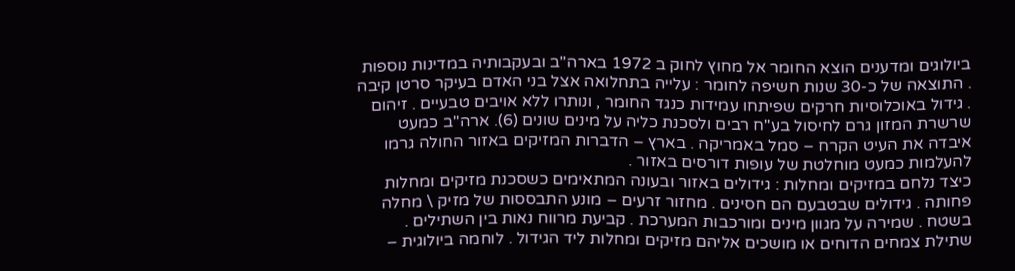ביולוגים ומדענים הוצא החומר אל מחוץ לחוק ב 1972 בארה"ב ובעקבותיה במדינות נוספות . התוצאה של כ-30 שנות חשיפה לחומר : עלייה בתחלואה אצל בני האדם בעיקר סרטן קיבה . גידול באוכלוסיות חרקים שפיתחו עמידות כנגד החומר , ונותרו ללא אויבים טבעיים . זיהום שרשרת המזון גרם לחיסול בע"ח רבים ולסכנת כליה על מינים שונים (6). ארה"ב כמעט איבדה את העיט הקרח – סמל באמריקה . בארץ – הדברות המזיקים באזור החולה גרמו להעלמות כמעט מוחלטת של עופות דורסים באזור .
כיצד נלחם במזיקים ומחלות : גידולים באזור ובעונה המתאימים כשסכנת מזיקים ומחלות פחותה . גידולים שבטבעם הם חסינים . מחזור זרעים – מונע התבססות של מזיק \ מחלה בשטח . שמירה על מגוון מינים ומורכבות המערכת . קביעת מרווח נאות בין השתילים . שתילת צמחים הדוחים או מושכים אליהם מזיקים ומחלות ליד הגידול . לוחמה ביולוגית –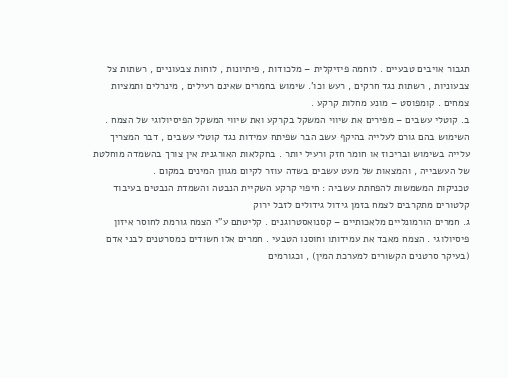תגבור אויבים טבעיים . לוחמה פיזיקלית – מלכודות , פיתיונות , לוחות צבעוניים , רשתות צל צבעוניות , רשתות נגד חרקים , רעש וכו'. שימוש בחמרים שאינם רעילים , מינרלים ותמציות צמחים . קומפוסט – מונע מחלות קרקע .
ב. קוטלי עשבים – מפירים את שיווי המשקל בקרקע ואת שיווי המשקל הפיסיולוגי של הצמח . השימוש בהם גורם לעלייה בהיקף עשב הבר שפיתח עמידות נגד קוטלי עשבים , דבר המצריך עלייה בשימוש ובריכוז או חומר חזק ורעיל יותר . בחקלאות האורגנית אין צורך בהשמדה מוחלטת של העשבייה , והמצאות של מעט עשבים בשדה עוזר לקיום מגוון המינים במקום .
טכניקות המשמשות להפחתת עשביה : חיפוי קרקע השקיית הנבטה והשמדת הנבטים בעיבוד קלטורים מתקרבים לצמח בזמן גידול גידולים לזבל ירוק
ג. חמרים הורמונליים מלאכותיים – קסנואסטרוגנים . קליטתם ע"י הצמח גורמת לחוסר איזון פיסיולוגי . הצמח מאבד את עמידותו וחוסנו הטבעי . חמרים אלו חשודים כמסרטנים לבני אדם (בעיקר סרטנים הקשורים למערכת המין) , וכגורמים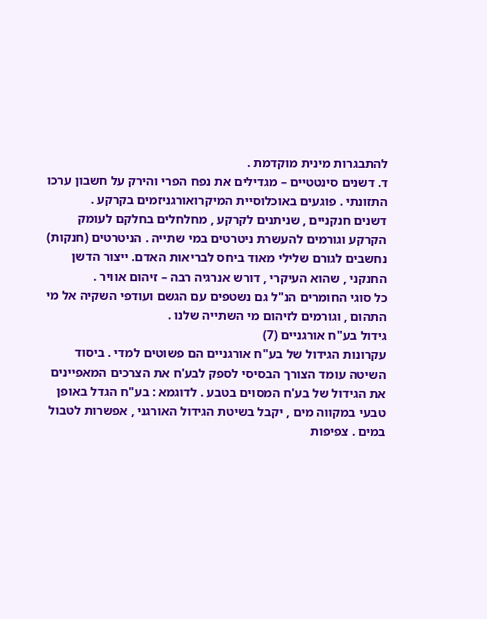להתבגרות מינית מוקדמת .
ד. דשנים סינטטיים – מגדילים את נפח הפרי והירק על חשבון ערכו התזונתי . פוגעים באוכלוסיית המיקרואורגניזמים בקרקע .
דשנים חנקניים , שניתנים לקרקע , מחלחלים בחלקם לעומק הקרקע וגורמים להעשרת ניטרטים במי שתייה . הניטרטים (חנקות) נחשבים לגורם שלילי מאוד ביחס לבריאות האדם. ייצור הדשן החנקני , שהוא העיקרי , דורש אנרגיה רבה – זיהום אוויר .
כל סוגי החומרים הנ"ל גם נשטפים עם הגשם ועודפי השקיה אל מי התהום , וגורמים לזיהום מי השתייה שלנו .
גידול בע"ח אורגניים (7)
עקרונות הגידול של בע"ח אורגניים הם פשוטים למדי . ביסוד השיטה עומד הצורך הבסיסי לספק לבע'ח את הצרכים המאפיינים את הגידול של בע'ח המסוים בטבע . לדוגמא : בע"ח הגדל באופן טבעי במקווה מים , יקבל בשיטת הגידול האורגני , אפשרות לטבול במים . צפיפות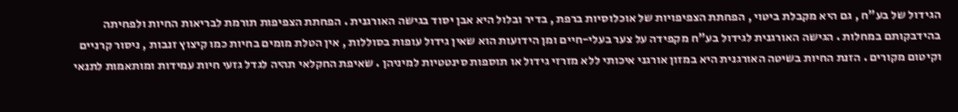הגידול של בע"ח , גם היא מקבלת ביטוי , הפחתת הצפיפויות של אוכלוסיות ברפת , בדיר ובלול היא אבן יסוד בגישה האורגנית . הפחתת הצפיפות תורמת לבריאות החיות ולפחיתה בהידבקותם במחלות . הגישה האורגנית לגידול בע"ח מקפידה על צער בעלי-חיים ומן הידועות הוא שאין גידול עופות בסוללות , אין הטלת מומים בחיות כמו קיצוץ זנבות , ניסור קרניים וקיטום מקורים . הזנת החיות בשיטה האורגנית היא במזון אורגני איכותי ללא מזרזי גידול או תוספות סינטטיות למיניהן . שאיפת החקלאי תהיה לגדל גזעי חיות עמידות ומותאמות לתנאי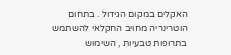האקלים במקום הגידול . בתחום הוטרינריה מחויב החקלאי להשתמש בתרופות טבעיות , השימוש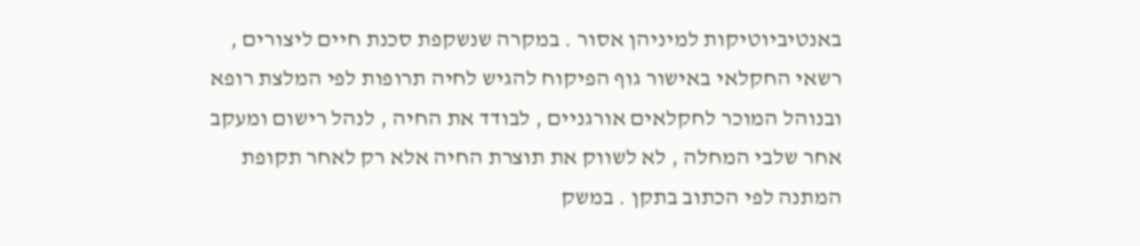באנטיביוטיקות למיניהן אסור . במקרה שנשקפת סכנת חיים ליצורים , רשאי החקלאי באישור גוף הפיקוח להגיש לחיה תרופות לפי המלצת רופא ובנוהל המוכר לחקלאים אורגניים , לבודד את החיה , לנהל רישום ומעקב אחר שלבי המחלה , לא לשווק את תוצרת החיה אלא רק לאחר תקופת המתנה לפי הכתוב בתקן . במשק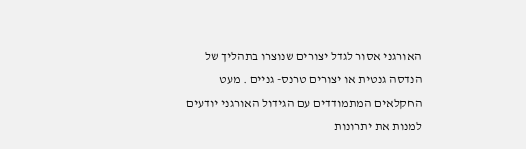האורגני אסור לגדל יצורים שנוצרו בתהליך של הנדסה גנטית או יצורים טרנס- גניים . מעט החקלאים המתמודדים עם הגידול האורגני יודעים למנות את יתרונות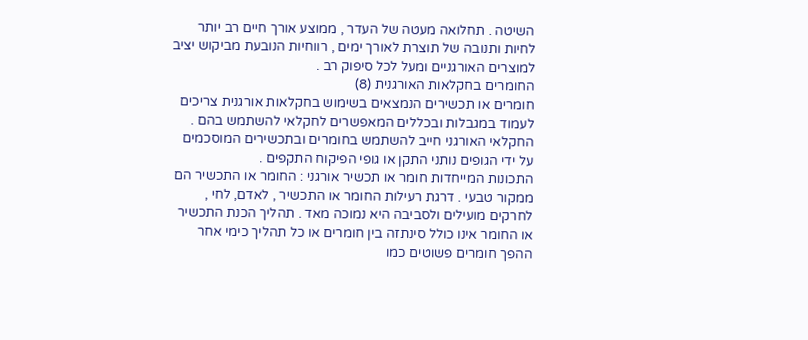השיטה . תחלואה מעטה של העדר , ממוצע אורך חיים רב יותר לחיות ותנובה של תוצרת לאורך ימים , רווחיות הנובעת מביקוש יציב למוצרים האורגניים ומעל לכל סיפוק רב .
החומרים בחקלאות האורגנית (8)
חומרים או תכשירים הנמצאים בשימוש בחקלאות אורגנית צריכים לעמוד במגבלות ובכללים המאפשרים לחקלאי להשתמש בהם . החקלאי האורגני חייב להשתמש בחומרים ובתכשירים המוסכמים על ידי הגופים נותני התקן או גופי הפיקוח התקפים .
התכונות המייחדות חומר או תכשיר אורגני : החומר או התכשיר הם ממקור טבעי . דרגת רעילות החומר או התכשיר , לאדם, לחי , לחרקים מועילים ולסביבה היא נמוכה מאד . תהליך הכנת התכשיר או החומר אינו כולל סינתזה בין חומרים או כל תהליך כימי אחר ההפך חומרים פשוטים כמו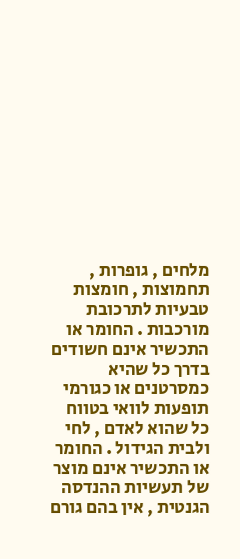מלחים , גופרות , תחמוצות , חומצות טבעיות לתרכובת מורכבות . החומר או התכשיר אינם חשודים בדרך כל שהיא כמסרטנים או כגורמי תופעות לוואי בטווח כל שהוא לאדם , לחי ולבית הגידול . החומר או התכשיר אינם מוצר של תעשיות ההנדסה הגנטית , אין בהם גורם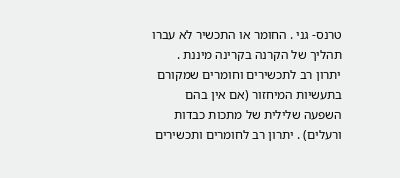טרנס- גני . החומר או התכשיר לא עברו תהליך של הקרנה בקרינה מיננת . יתרון רב לתכשירים וחומרים שמקורם בתעשיות המיחזור (אם אין בהם השפעה שלילית של מתכות כבדות ורעלים) . יתרון רב לחומרים ותכשירים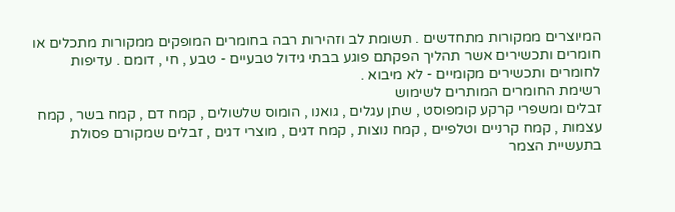המיוצרים ממקורות מתחדשים . תשומת לב וזהירות רבה בחומרים המופקים ממקורות מתכלים או חומרים ותכשירים אשר תהליך הפקתם פוגע בבתי גידול טבעיים - טבע , חי , דומם . עדיפות לחומרים ותכשירים מקומיים - לא מיבוא .
רשימת החומרים המותרים לשימוש
זבלים ומשפרי קרקע קומפוסט , שתן עגלים , גואנו , הומוס שלשולים , קמח דם , קמח בשר , קמח עצמות , קמח קרניים וטלפיים , קמח נוצות , קמח דגים , מוצרי דגים , זבלים שמקורם פסולת בתעשיית הצמר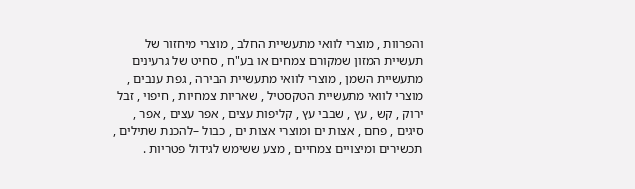והפרוות , מוצרי לוואי מתעשיית החלב , מוצרי מיחזור של תעשיית המזון שמקורם צמחים או בע"ח , סחיט של גרעינים מתעשיית השמן , מוצרי לוואי מתעשיית הבירה , גפת ענבים , מוצרי לוואי מתעשיית הטקסטיל , שאריות צמחיות , חיפוי , זבל ירוק , קש , עץ , שבבי עץ , קליפות עצים , אפר עצים , אפר , סיגים , פחם , אצות ים ומוצרי אצות ים , כבול –להכנת שתילים , תכשירים ומיצויים צמחיים , מצע ששימש לגידול פטריות .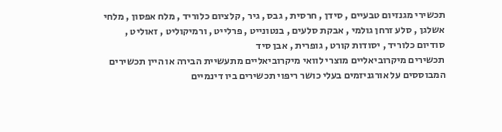תכשירי מגנזיום טבעיים , סידן , חרסית , גבס , גיר , קלציום כלוריד , מלח אפסון , מלחי אשלגן , סלע זרחן גולמי , אבקת סלעים , בנטונייט , פרלייט , ורמיקוליט , זאוליט , סודיום כלוריד , יסודות קורט , גופרית , אבן סיד
תכשירים מיקרוביאליים מוצרי לוואי מיקרוביאליים מתעשיית הבירה או היין תכשירים המבוססים על אורגניזמים בעלי כושר ריפוי תכשירים ביו דינמיים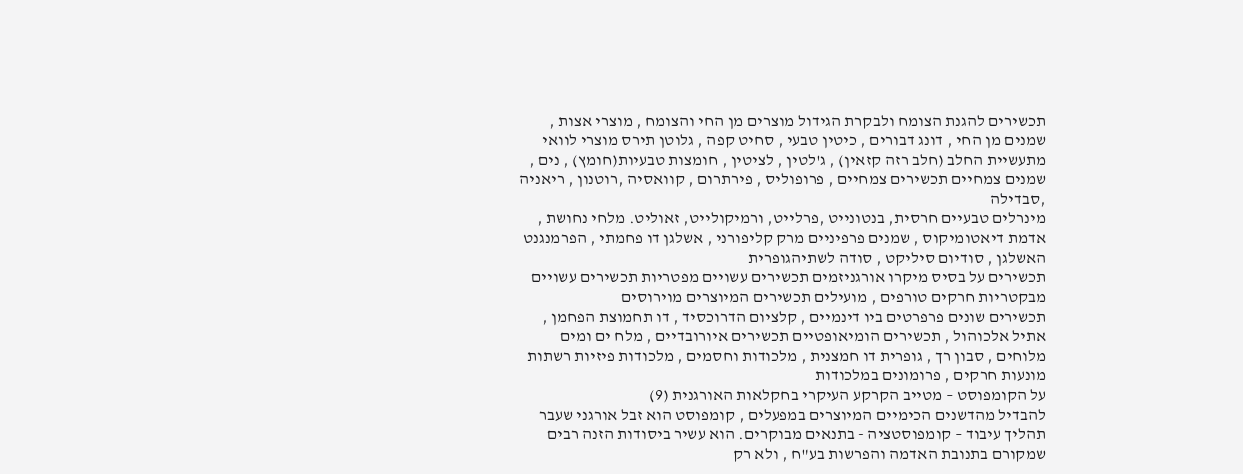תכשירים להגנת הצומח ולבקרת הגידול מוצרים מן החי והצומח , מוצרי אצות , שמנים מן החי , דונג דבורים , כיטין טבעי , סחיט קפה , גלוטן תירס מוצרי לוואי מתעשיית החלב (חלב רזה קזאין) , ג'לטין , לציטין , חומצות טבעיות(חומץ) , נים , שמנים צמחיים תכשירים צמחיים , פרופוליס , פירתרום , קוואסיה ,רוטנון , ריאניה ,סבדילה
מינרלים טבעיים חרסית, בנטונייט ,פרלייט, ורמיקולייט, זאוליט. מלחי נחושת , אדמת דיאטומיקוס , שמנים פרפיניים מרק קליפורני , אשלגן דו פחמתי , הפרמנגנט האשלגן , סודיום סיליקט , סודה לשתיהגופרית
תכשירים על בסיס מיקרו אורגניזמים תכשירים עשויים מפטריות תכשירים עשויים מבקטריות חרקים טורפים , מועילים תכשירים המיוצרים מוירוסים
תכשירים שונים פרפרטים ביו דינמיים , קלציום הדרוכסיד , דו תחמוצת הפחמן , אתיל אלכוהול , תכשירים הומיאופטיים תכשירים איורובדיים , מלח ים ומים מלוחים , סבון רך , גופרית דו חמצנית , מלכודות וחסמים , מלכודות פיזיות רשתות מונעות חרקים , פרומונים במלכודות
על הקומפוסט – מטייב הקרקע העיקרי בחקלאות האורגנית (9)
להבדיל מהדשנים הכימיים המיוצרים במפעלים , קומפוסט הוא זבל אורגני שעבר תהליך עיבוד – קומפוסטציה - בתנאים מבוקרים. הוא עשיר ביסודות הזנה רבים שמקורם בתנובת האדמה והפרשות בע"ח , ולא רק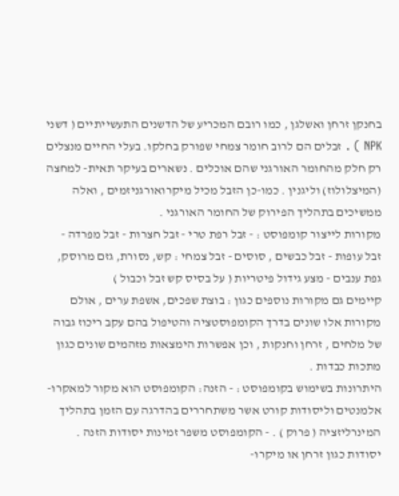בחנקן זרחן ואשלגן , כמו רובם המכריע של הדשנים התעשייתיים ( דשני NPK ) . זבלים הם לרוב חומר צמחי שפורק בחלקו. בעלי החיים מנצלים רק חלק מהחומר האורגני שהם אוכלים . נשארים בעיקר תאית- למחצה (המיצלולוז) וליגנין . כמו-כן הזבל מכיל מיקרואורגניזמים , ואלה ממשיכים בתהליך הפירוק של החומר האורגני .
מקורות לייצור קומפוסט : - זבל רפת טרי - זבל חצרות - זבל מפרדה - זבל עופות - זבל כבשים , סוסים - זבל צמחי : קש, נסורת, גזם מרוסק, גפת ענבים - מצע גידול פיטריות ( על בסיס קש זבל וכבול )
קיימים גם מקורות נוספים כגון : בוצת שפכים, אשפת ערים , אולם מקורות אלו שונים בדרך הקומפוסטציה והטיפול בהם עקב ריכוז גבוה של מלחים , זרחן וחנקות , וכן אפשרות הימצאות מזהמים שונים כגון מתכות כבדות .
היתרונות בשימוש בקומפוסט : - הזנה: הקומפוסט הוא מקור למאקרו- אלמנטים וליסודות קורט אשר משתחררים בהדרגה עם הזמן בתהליך המינרליזציה ( פרוק ) . - הקומפוסט משפר זמינות יסודות הזנה . יסודות כגון זרחן או מיקרו-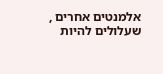אלמנטים אחרים , שעלולים להיות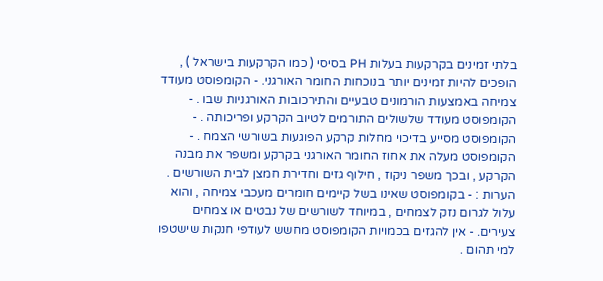בלתי זמינים בקרקעות בעלות PH בסיסי ( כמו הקרקעות בישראל ) , הופכים להיות זמינים יותר בנוכחות החומר האורגני. - הקומפוסט מעודד צמיחה באמצעות הורמונים טבעיים והתירכובות האורגניות שבו . - הקומפוסט מעודד שלשולים התורמים לטיוב הקרקע ופריכותה . - הקומפוסט מסייע בדיכוי מחלות קרקע הפוגעות בשורשי הצמח . - הקומפוסט מעלה את אחוז החומר האורגני בקרקע ומשפר את מבנה הקרקע , ובכך משפר ניקוז , חילוף גזים וחדירת חמצן לבית השורשים .
הערות : - בקומפוסט שאינו בשל קיימים חומרים מעכבי צמיחה , והוא עלול לגרום נזק לצמחים , במיוחד לשורשים של נבטים או צמחים צעירים. - אין להגזים בכמויות הקומפוסט מחשש לעודפי חנקות שישטפו למי תהום .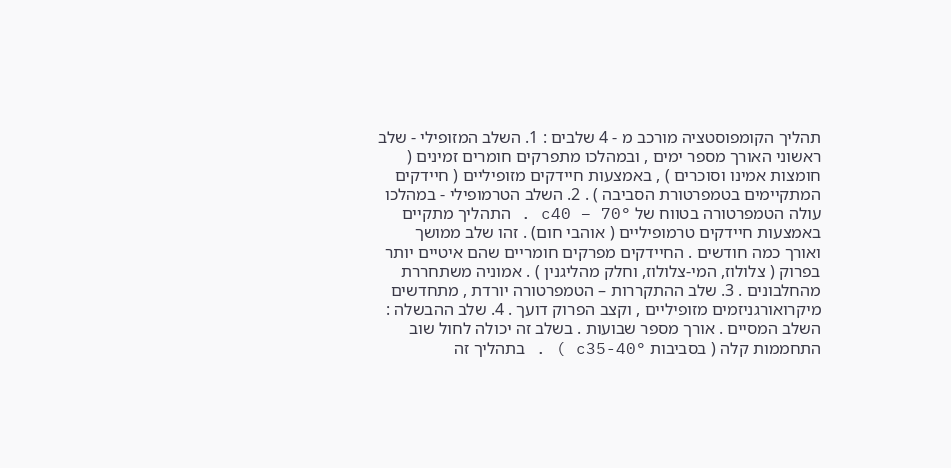תהליך הקומפוסטציה מורכב מ - 4 שלבים : 1. השלב המזופילי - שלב ראשוני האורך מספר ימים , ובמהלכו מתפרקים חומרים זמינים ( חומצות אמינו וסוכרים ) , באמצעות חיידקים מזופיליים ( חיידקים המתקיימים בטמפרטורת הסביבה ) . 2. השלב הטרמופילי - במהלכו עולה הטמפרטורה בטווח של °c40 – 70 . התהליך מתקיים באמצעות חיידקים טרמופיליים ( אוהבי חום) . זהו שלב ממושך ואורך כמה חודשים . החיידקים מפרקים חומריים שהם איטיים יותר בפרוק ( צלולוז, המי-צלולוז, וחלק מהליגנין ) . אמוניה משתחררת מהחלבונים . 3. שלב ההתקררות – הטמפרטורה יורדת , מתחדשים מיקרואורגניזמים מזופיליים , וקצב הפרוק דועך . 4. שלב ההבשלה : השלב המסיים . אורך מספר שבועות . בשלב זה יכולה לחול שוב התחממות קלה ( בסביבות °c35-40 ) . בתהליך זה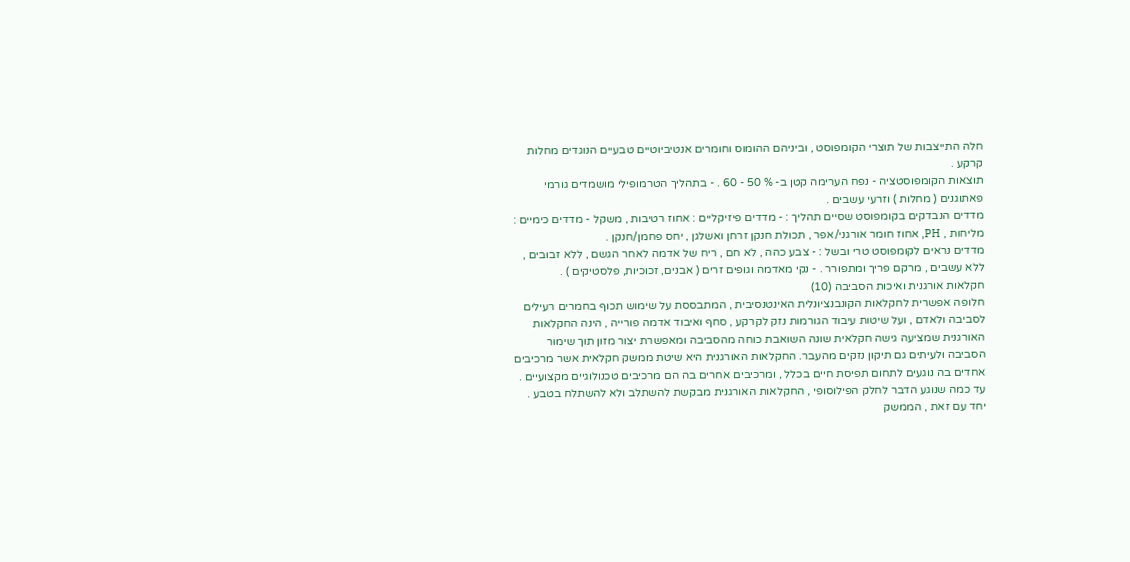חלה התייצבות של תוצרי הקומפוסט , וביניהם ההומוס וחומרים אנטיביוטיים טבעיים הנוגדים מחלות קרקע .
תוצאות הקומפוסטציה - נפח הערימה קטן ב- % 50 - 60 . - בתהליך הטרמופילי מושמדים גורמי פאתוגנים ( מחלות ) וזרעי עשבים .
מדדים הנבדקים בקומפוסט שסיים תהליך : - מדדים פיזיקליים : אחוז רטיבות , משקל - מדדים כימיים : מליחות , PH, אחוז חומר אורגני/אפר , תכולת חנקן זרחן ואשלגן , יחס פחמן/חנקן .
מדדים נראים לקומפוסט טרי ובשל : - צבע כהה , לא חם , ריח של אדמה לאחר הגשם , ללא זבובים , ללא עשבים , מרקם פריך ומתפורר . - נקי מאדמה וגופים זרים ( אבנים, זכוכיות, פלסטיקים ) .
חקלאות אורגנית ואיכות הסביבה (10)
חלופה אפשרית לחקלאות הקונבנציונלית האינטנסיבית , המתבססת על שימוש תכוף בחמרים רעילים לסביבה ולאדם , ועל שיטות עיבוד הגורמות נזק לקרקע , סחף ואיבוד אדמה פורייה , הינה החקלאות האורגנית שמציעה גישה חקלאית שונה השואבת כוחה מהסביבה ומאפשרת יצור מזון תוך שימור הסביבה ולעיתים גם תיקון נזקים מהעבר. החקלאות האורגנית היא שיטת ממשק חקלאית אשר מרכיבים אחדים בה נוגעים לתחום תפיסת חיים בכלל , ומרכיבים אחרים בה הם מרכיבים טכנולוגיים מקצועיים . עד כמה שנוגע הדבר לחלק הפילוסופי , החקלאות האורגנית מבקשת להשתלב ולא להשתלח בטבע . יחד עם זאת , הממשק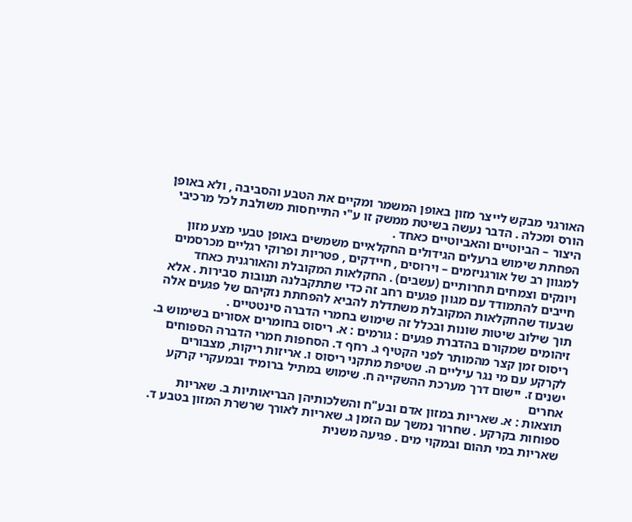האורגני מבקש לייצר מזון באופן המשמר ומקיים את הטבע והסביבה , ולא באופן הורס ומכלה . הדבר נעשה בשיטת ממשק זו ע"י התייחסות משולבת לכל מרכיבי היצור – הביוטיים והאביוטיים כאחד .
הפחתת שימוש ברעלים הגידולים החקלאיים משמשים באופן טבעי מצע מזון למגוון רב של אורגניזמים – וירוסים , חיידקים , פטריות ופרוקי רגליים מכרסמים ויונקים וצמחים תחרותיים (עשבים) . החקלאות המקובלת והאורגנית כאחד חייבים להתמודד עם מגוון פגעים רחב זה כדי שתתקבלנה תנובות סבירות . אלא שבעוד שהחקלאות המקובלת משתדלת להביא להפחתת נזקיהם של פגעים אלה תוך שילוב שיטות שונות ובכלל זה שימוש בחמרי הדברה סינטטיים .
זיהומים שמקורם בהדברת פגעים : גורמים : א. ריסוס בחומרים אסורים בשימוש ב. ריסוס זמן קצר מהמותר לפני הקטיף ג. רחף ד. הסחפות חמרי הדברה הספוחים לקרקע עם מי נגר עיליים ה. שטיפת מתקני ריסוס ו. אריזות ריקות, מצבורים ישנים ז. יישום דרך מערכת ההשקייה ח. שימוש במתיל ברומיד ובמעקרי קרקע אחרים
תוצאות : א. שאריות במזון אדם ובע"ח והשלכותיהן הבריאותיות ב. שאריות ספוחות בקרקע . שחרור נמשך עם הזמן ג. שאריות לאורך שרשרת המזון בטבע ד. שאריות במי תהום ובמקוי מים . פגיעה משנית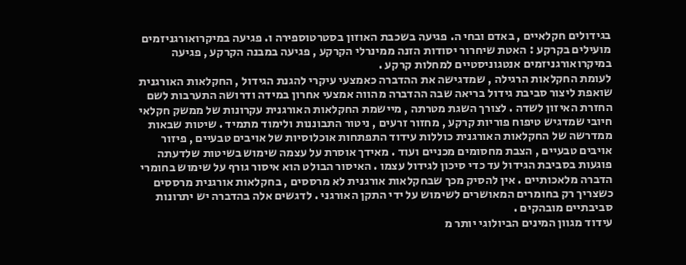בגידולים חקלאיים , באדם ובחי ה. פגיעה בשכבת האוזון בסטרטוספירה ו. פגיעה במיקרואורגניזמים מועילים בקרקע : האטת שיחרור יסודות הזנה ממינרלי הקרקע , פגיעה במבנה הקרקע , פגיעה במיקרואורגניזמים אנטגוניסטיים למחלות קרקע .
לעומת החקלאות הרגילה , שמדגישה את ההדברה כאמצעי עיקרי להגנת הגידול , החקלאות האורגנית שואפת ליצור סביבת גידול בריאה שבה ההדברה מהווה אמצעי אחרון במידה ודרושה התערבות לשם החזרת האיזון לשדה . לצורך השגת מטרתה , מיישמת החקלאות האורגנית עקרונות של ממשק חקלאי חיובי שמדגיש טיפוח פוריות קרקע , מחזור זרעים , ניטור התבוננות ולימוד מתמיד . שיטות שבאות ממדרשה של החקלאות האורגנית כוללות עידוד התפתחות אוכלוסיות של אויבים טבעיים , פיזור אויבים טבעיים , הצבת מחסומים מכניים ועוד . מאידך אוסרת על עצמה שימוש בשיטות שלדעתה פוגעות בסביבת הגידול עד כדי סיכון לגידול עצמו . האיסור הבולט הוא איסור גורף על שימוש בחומרי הדברה מלאכותיים . אין להסיק מכך שבחקלאות אורגנית לא מרססים , בחקלאות אורגנית מרססים כשצריך רק בחומרים המאושרים לשימוש על ידי התקן האורגני . לדגשים אלה בהדברה יש יתרונות סביבתיים מובהקים .
עידוד מגוון המינים הביולוגי יותר מ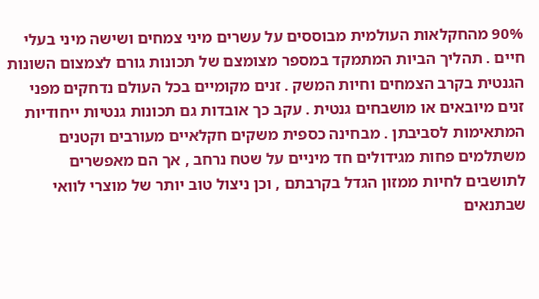90% מהחקלאות העולמית מבוססים על עשרים מיני צמחים ושישה מיני בעלי חיים . תהליך הביות המתמקד במספר מצומצם של תכונות גורם לצמצום השונות הגנטית בקרב הצמחים וחיות המשק . זנים מקומיים בכל העולם נדחקים מפני זנים מיובאים או מושבחים גנטית . עקב כך אובדות גם תכונות גנטיות ייחודיות המתאימות לסביבתן . מבחינה כספית משקים חקלאיים מעורבים וקטנים משתלמים פחות מגידולים חד מיניים על שטח נרחב , אך הם מאפשרים לתושבים לחיות ממזון הגדל בקרבתם , וכן ניצול טוב יותר של מוצרי לוואי שבתנאים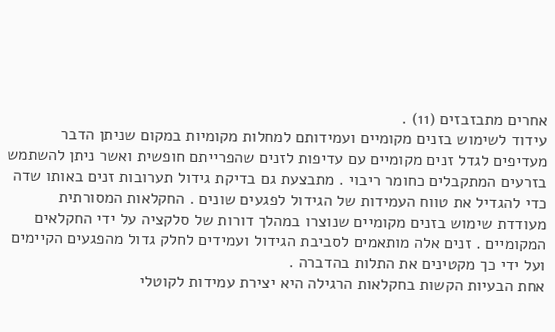אחרים מתבזבזים (11) .
עידוד לשימוש בזנים מקומיים ועמידותם למחלות מקומיות במקום שניתן הדבר מעדיפים לגדל זנים מקומיים עם עדיפות לזנים שהפרייתם חופשית ואשר ניתן להשתמש בזרעים המתקבלים כחומר ריבוי . מתבצעת גם בדיקת גידול תערובות זנים באותו שדה כדי להגדיל את טווח העמידות של הגידול לפגעים שונים . החקלאות המסורתית מעודדת שימוש בזנים מקומיים שנוצרו במהלך דורות של סלקציה על ידי החקלאים המקומיים . זנים אלה מותאמים לסביבת הגידול ועמידים לחלק גדול מהפגעים הקיימים ועל ידי כך מקטינים את התלות בהדברה .
אחת הבעיות הקשות בחקלאות הרגילה היא יצירת עמידות לקוטלי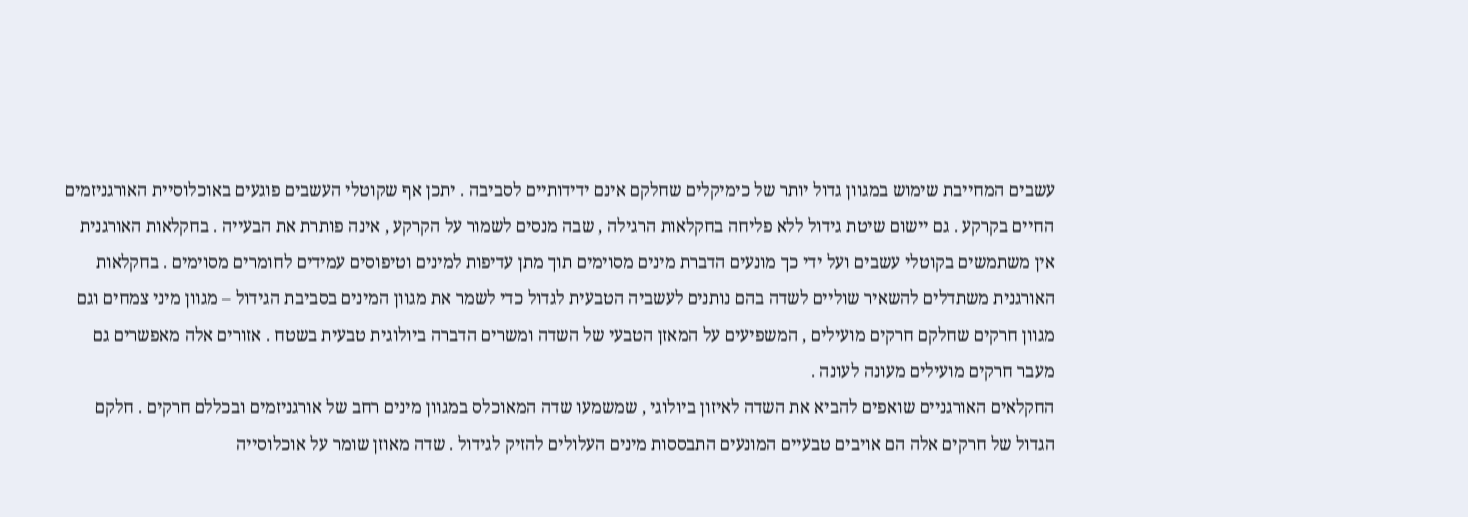עשבים המחייבת שימוש במגוון גדול יותר של כימיקלים שחלקם אינם ידידותיים לסביבה . יתכן אף שקוטלי העשבים פוגעים באוכלוסיית האורגניזמים החיים בקרקע . גם יישום שיטת גידול ללא פליחה בחקלאות הרגילה , שבה מנסים לשמור על הקרקע , אינה פותרת את הבעייה . בחקלאות האורגנית אין משתמשים בקוטלי עשבים ועל ידי כך מונעים הדברת מינים מסוימים תוך מתן עדיפות למינים וטיפוסים עמידים לחומרים מסוימים . בחקלאות האורגנית משתדלים להשאיר שוליים לשדה בהם נותנים לעשביה הטבעית לגדול כדי לשמר את מגוון המינים בסביבת הגידול – מגוון מיני צמחים וגם מגוון חרקים שחלקם חרקים מועילים , המשפיעים על המאזן הטבעי של השדה ומשרים הדברה ביולוגית טבעית בשטח . אזורים אלה מאפשרים גם מעבר חרקים מועילים מעונה לעונה .
החקלאים האורגניים שואפים להביא את השדה לאיזון ביולוגי , שמשמעו שדה המאוכלס במגוון מינים רחב של אורגניזמים ובכללם חרקים . חלקם הגדול של חרקים אלה הם אויבים טבעיים המונעים התבססות מינים העלולים להזיק לגידול . שדה מאוזן שומר על אוכלוסייה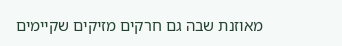מאוזנת שבה גם חרקים מזיקים שקיימים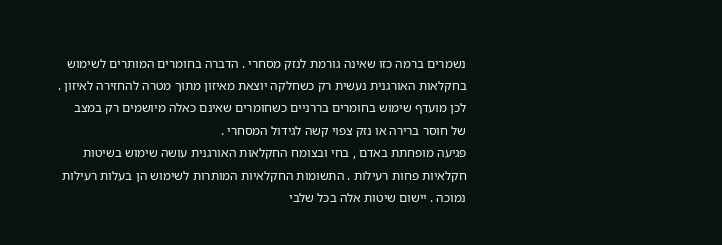נשמרים ברמה כזו שאינה גורמת לנזק מסחרי . הדברה בחומרים המותרים לשימוש בחקלאות האורגנית נעשית רק כשחלקה יוצאת מאיזון מתוך מטרה להחזירה לאיזון . לכן מועדף שימוש בחומרים בררניים כשחומרים שאינם כאלה מיושמים רק במצב של חוסר ברירה או נזק צפוי קשה לגידול המסחרי .
פגיעה מופחתת באדם , בחי ובצומח החקלאות האורגנית עושה שימוש בשיטות חקלאיות פחות רעילות . התשומות החקלאיות המותרות לשימוש הן בעלות רעילות נמוכה . יישום שיטות אלה בכל שלבי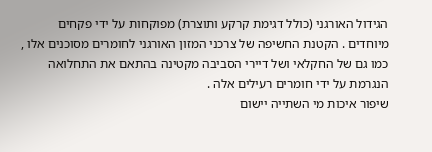הגידול האורגני (כולל דגימת קרקע ותוצרת) מפוקחות על ידי פקחים מיוחדים . הקטנת החשיפה של צרכני המזון האורגני לחומרים מסוכנים אלו , כמו גם של החקלאי ושל דיירי הסביבה מקטינה בהתאם את התחלואה הנגרמת על ידי חומרים רעילים אלה .
שיפור איכות מי השתייה יישום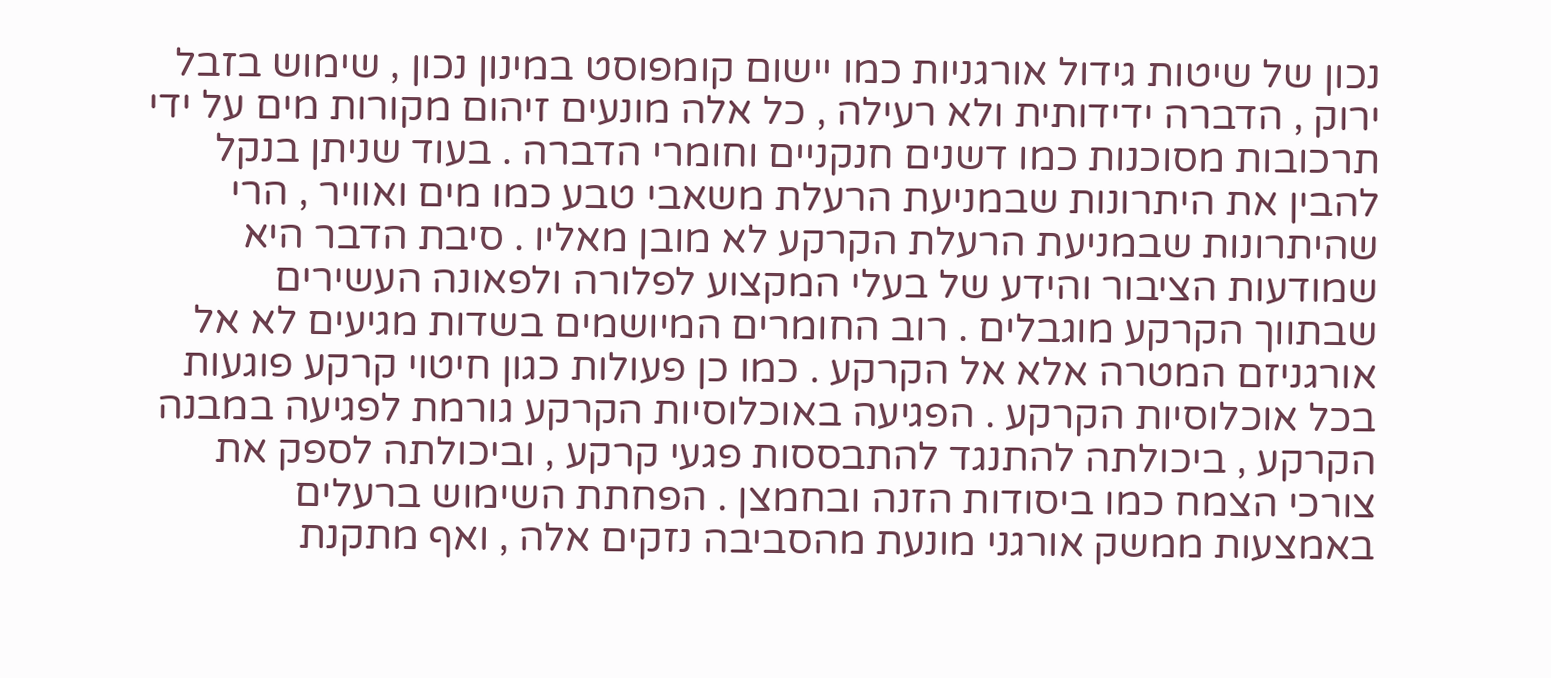נכון של שיטות גידול אורגניות כמו יישום קומפוסט במינון נכון , שימוש בזבל ירוק , הדברה ידידותית ולא רעילה , כל אלה מונעים זיהום מקורות מים על ידי תרכובות מסוכנות כמו דשנים חנקניים וחומרי הדברה . בעוד שניתן בנקל להבין את היתרונות שבמניעת הרעלת משאבי טבע כמו מים ואוויר , הרי שהיתרונות שבמניעת הרעלת הקרקע לא מובן מאליו . סיבת הדבר היא שמודעות הציבור והידע של בעלי המקצוע לפלורה ולפאונה העשירים שבתווך הקרקע מוגבלים . רוב החומרים המיושמים בשדות מגיעים לא אל אורגניזם המטרה אלא אל הקרקע . כמו כן פעולות כגון חיטוי קרקע פוגעות בכל אוכלוסיות הקרקע . הפגיעה באוכלוסיות הקרקע גורמת לפגיעה במבנה הקרקע , ביכולתה להתנגד להתבססות פגעי קרקע , וביכולתה לספק את צורכי הצמח כמו ביסודות הזנה ובחמצן . הפחתת השימוש ברעלים באמצעות ממשק אורגני מונעת מהסביבה נזקים אלה , ואף מתקנת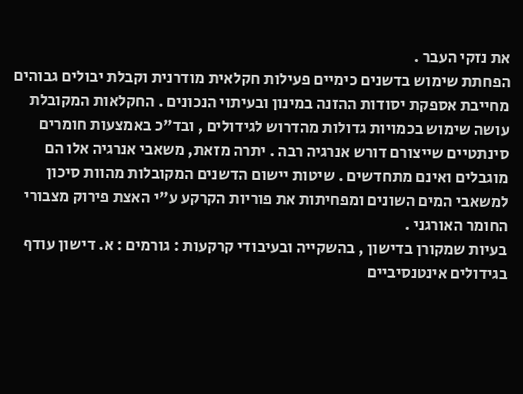את נזקי העבר .
הפחתת שימוש בדשנים כימיים פעילות חקלאית מודרנית וקבלת יבולים גבוהים מחייבת אספקת יסודות ההזנה במינון ובעיתוי הנכונים . החקלאות המקובלת עושה שימוש בכמויות גדולות מהדרוש לגידולים , ובד"כ באמצעות חומרים סינתטיים שייצורם דורש אנרגיה רבה . יתרה מזאת, משאבי אנרגיה אלו הם מוגבלים ואינם מתחדשים . שיטות יישום הדשנים המקובלות מהוות סיכון למשאבי המים השונים ומפחיתות את פוריות הקרקע ע"י האצת פירוק מצבורי החומר האורגני .
בעיות שמקורן בדישון , בהשקייה ובעיבודי קרקעות : גורמים : א. דישון עודף בגידולים אינטנסיביים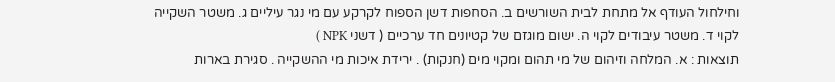וחילחול העודף אל מתחת לבית השורשים ב. הסחפות דשן הספוח לקרקע עם מי נגר עיליים ג. משטר השקייה לקוי ד. משטר עיבודים לקוי ה. ישום מוגזם של קטיונים חד ערכיים ( דשני NPK )
תוצאות : א. המלחה וזיהום של מי תהום ומקוי מים (חנקות) . ירידת איכות מי ההשקייה . סגירת בארות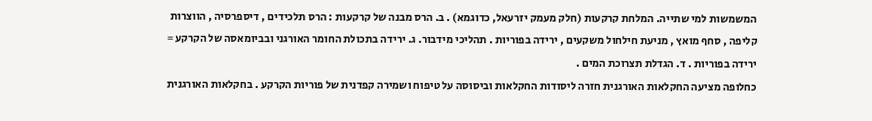המשמשות למי שתייה. המלחת קרקעות (חלק מעמק יזרעאל, כדוגמא) . ב. הרס מבנה של קרקעות : הרס תלכידים , דיספרסיה , הווצרות קליפה , סחף מואץ , מניעת חילחול משקעים , ירידה בפוריות . תהליכי מידבור. ג. ירידה בתכולת החומר האורגני ובביומאסה של הקרקע = ירידה בפוריות . ד. הגדלת תצרוכת המים .
כחלופה מציעה החקלאות האורגנית חזרה ליסודות החקלאות וביסוסה על טיפוח ושמירה קפדנית של פוריות הקרקע . בחקלאות האורגנית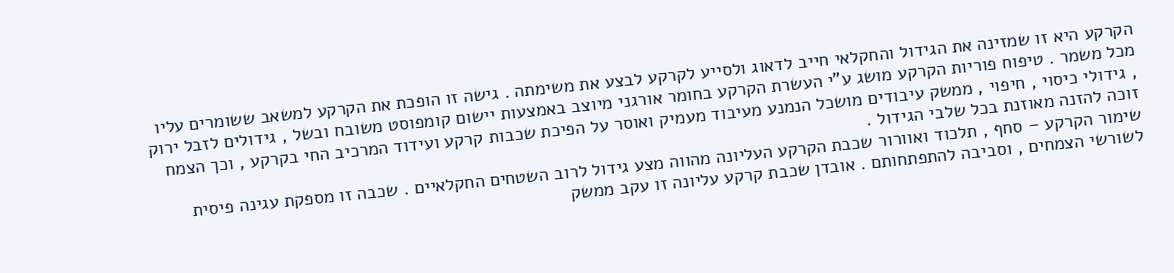הקרקע היא זו שמזינה את הגידול והחקלאי חייב לדאוג ולסייע לקרקע לבצע את משימתה . גישה זו הופכת את הקרקע למשאב ששומרים עליו מכל משמר . טיפוח פוריות הקרקע מושג ע"י העשרת הקרקע בחומר אורגני מיוצב באמצעות יישום קומפוסט משובח ובשל , גידולים לזבל ירוק , גידולי כיסוי , חיפוי , ממשק עיבודים מושכל הנמנע מעיבוד מעמיק ואוסר על הפיכת שכבות קרקע ועידוד המרכיב החי בקרקע , וכך הצמח זוכה להזנה מאוזנת בכל שלבי הגידול .
שימור הקרקע – סחף , תלכוד ואוורור שכבת הקרקע העליונה מהווה מצע גידול לרוב השטחים החקלאיים . שכבה זו מספקת עגינה פיסית לשורשי הצמחים , וסביבה להתפתחותם . אובדן שכבת קרקע עליונה זו עקב ממשק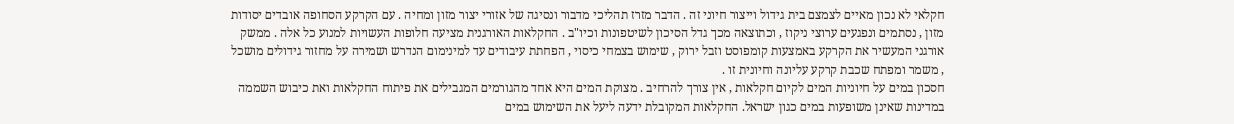חקלאי לא נכון מאיים לצמצם בית גידול וייצור חיוני זה . הדבר מזרז תהליכי מדבור ונסיגה של אזורי יצור מזון ומחיה . עם הקרקע הסחופה אובדים יסודות מזון , נסתמים ונפגעים ערוצי ניקוז , וכתוצאה מכך גדל הסיכון לשיטפונות וכיו"ב . החקלאות האורגנית מציעה חלופות העשויות למנוע כל אלה . ממשק אורגני המעשיר את הקרקע באמצעות קומפוסט וזבל ירוק , שימוש בצמחי כיסוי , הפחתת עיבודים עד למינימום הנדרש ושמירה על מחזור גידולים מושכל , משמר ומפתח שכבת קרקע עליונה וחיונית זו .
חסכון במים על חיוניות המים לקיום חקלאות , אין צורך להרחיב . מצוקת המים היא אחד מהגורמים המגבילים את פיתוח החקלאות ואת כיבוש השממה במדינות שאינן משופעות במים כגון ישראל. החקלאות המקובלת ידעה ליעל את השימוש במים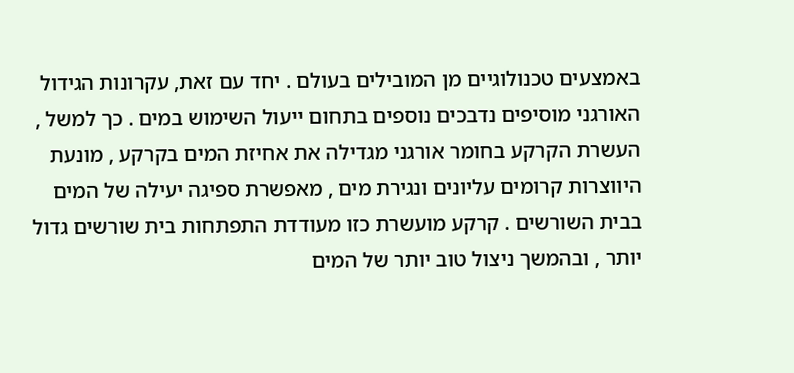באמצעים טכנולוגיים מן המובילים בעולם . יחד עם זאת, עקרונות הגידול האורגני מוסיפים נדבכים נוספים בתחום ייעול השימוש במים . כך למשל , העשרת הקרקע בחומר אורגני מגדילה את אחיזת המים בקרקע , מונעת היווצרות קרומים עליונים ונגירת מים , מאפשרת ספיגה יעילה של המים בבית השורשים . קרקע מועשרת כזו מעודדת התפתחות בית שורשים גדול יותר , ובהמשך ניצול טוב יותר של המים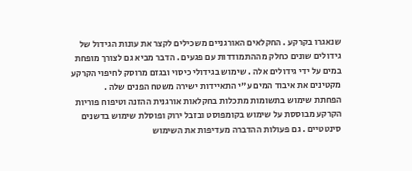שנאגרו בקרקע . החקלאים האורגניים משכילים לקצר את עונות הגידול של גידולים שונים כחלק מההתמודדות עם פגעים . הדבר מביא גם לצורך מופחת במים על ידי גידולים אלה . שימוש בגידולי כיסוי ובגזם מרוסק לחיפוי הקרקע מקטינים את איבוד המים ע"י התאיידות ישירה משטח הפנים שלה .
הפחתת שימוש בתשומות מתכלות בחקלאות אורגנית ההזנה וטיפוח פוריות הקרקע מבוססת על שימוש בקומפוסט ובזבל ירוק ופוסלת שימוש בדשנים סינטטיים . גם פעולות ההדברה מעדיפות את השימוש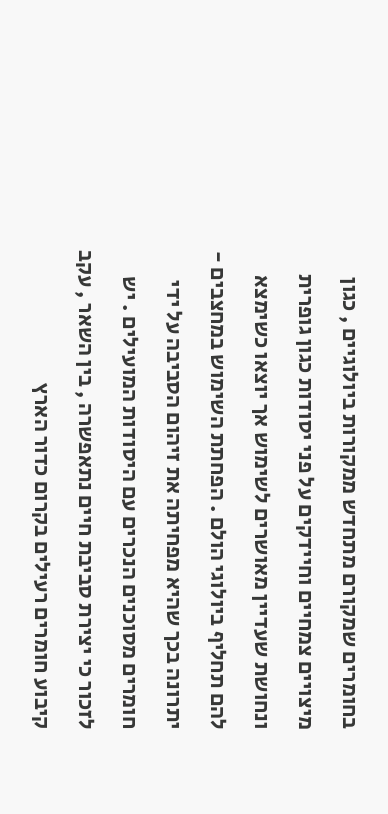בחומרים שמקורם מתחדש ממקורות ביולוגיים , כגון מיצויים צמחיים וחיידקים על פני יסודות כגון גופרית ונחושת שעדיין מאושרים לשימוש אך יוצאו כשימצא להם תחליף ביולוגי הולם . הפחתת השימוש במחצבים - יתרונה בכך שהיא מפחיתה את זיהום הסביבה על ידי חומרים מסוכנים הנכרים עם היסודות המועילים . יש לזכור כי יצירת סביבת חיים נתאפשרה , בין השאר , עקב קיבוע חומרים רעילים בקרום כדור הארץ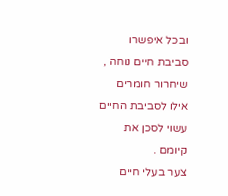ובכל איפשרו סביבת חיים נוחה , שיחרור חומרים אילו לסביבת החיים עשוי לסכן את קיומם .
צער בעלי חיים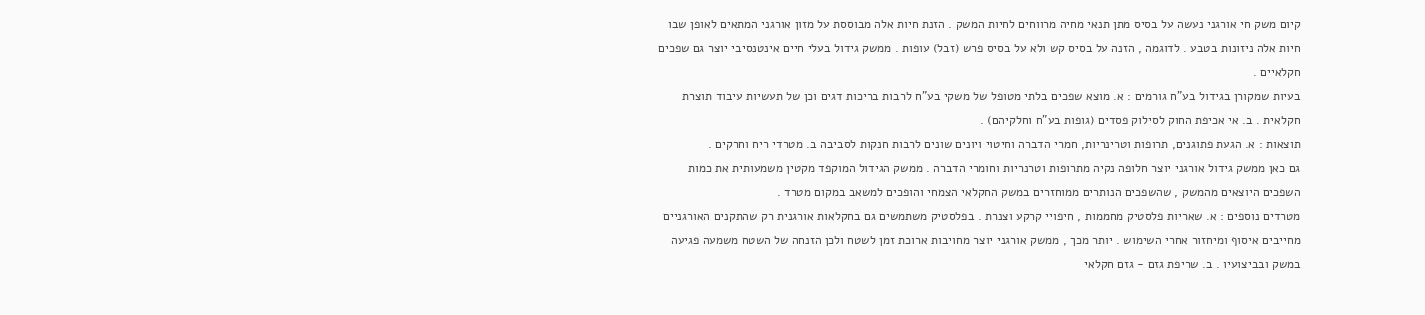קיום משק חי אורגני נעשה על בסיס מתן תנאי מחיה מרווחים לחיות המשק . הזנת חיות אלה מבוססת על מזון אורגני המתאים לאופן שבו חיות אלה ניזונות בטבע . לדוגמה , הזנה על בסיס קש ולא על בסיס פרש (זבל) עופות . ממשק גידול בעלי חיים אינטנסיבי יוצר גם שפכים חקלאיים .
בעיות שמקורן בגידול בע"ח גורמים : א. מוצא שפכים בלתי מטופל של משקי בע"ח לרבות בריכות דגים וכן של תעשיות עיבוד תוצרת חקלאית . ב. אי אכיפת החוק לסילוק פסדים (גופות בע"ח וחלקיהם) .
תוצאות : א. הגעת פתוגנים, תרופות וטרינריות, חמרי הדברה וחיטוי ויונים שונים לרבות חנקות לסביבה ב. מטרדי ריח וחרקים .
גם כאן ממשק גידול אורגני יוצר חלופה נקיה מתרופות וטרנריות וחומרי הדברה . ממשק הגידול המוקפד מקטין משמעותית את כמות השפכים היוצאים מהמשק , שהשפכים הנותרים ממוחזרים במשק החקלאי הצמחי והופכים למשאב במקום מטרד .
מטרדים נוספים : א. שאריות פלסטיק מחממות , חיפויי קרקע וצנרת . בפלסטיק משתמשים גם בחקלאות אורגנית רק שהתקנים האורגניים מחייבים איסוף ומיחזור אחרי השימוש . יותר מכך , ממשק אורגני יוצר מחויבות ארוכת זמן לשטח ולכן הזנחה של השטח משמעה פגיעה במשק ובביצועיו . ב. שריפת גזם - גזם חקלאי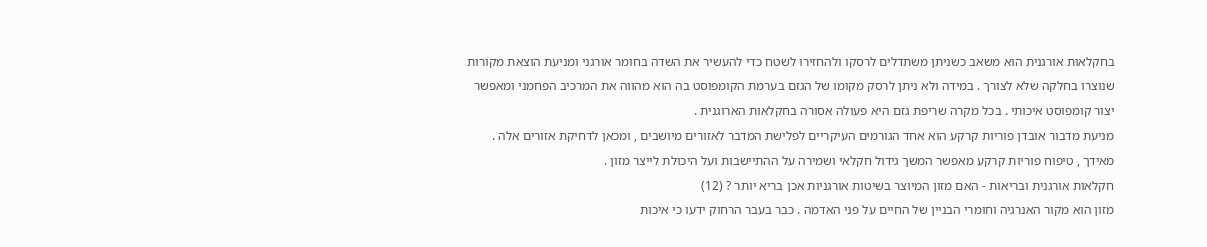בחקלאות אורגנית הוא משאב כשניתן משתדלים לרסקו ולהחזירו לשטח כדי להעשיר את השדה בחומר אורגני ומניעת הוצאת מקורות שנוצרו בחלקה שלא לצורך . במידה ולא ניתן לרסק מקומו של הגזם בערמת הקומפוסט בה הוא מהווה את המרכיב הפחמני ומאפשר יצור קומפוסט איכותי . בכל מקרה שריפת גזם היא פעולה אסורה בחקלאות הארוגנית .
מניעת מדבור אובדן פוריות קרקע הוא אחד הגורמים העיקריים לפלישת המדבר לאזורים מיושבים , ומכאן לדחיקת אזורים אלה . מאידך , טיפוח פוריות קרקע מאפשר המשך גידול חקלאי ושמירה על ההתיישבות ועל היכולת לייצר מזון .
חקלאות אורגנית ובריאות - האם מזון המיוצר בשיטות אורגניות אכן בריא יותר ? (12)
מזון הוא מקור האנרגיה וחומרי הבניין של החיים על פני האדמה . כבר בעבר הרחוק ידעו כי איכות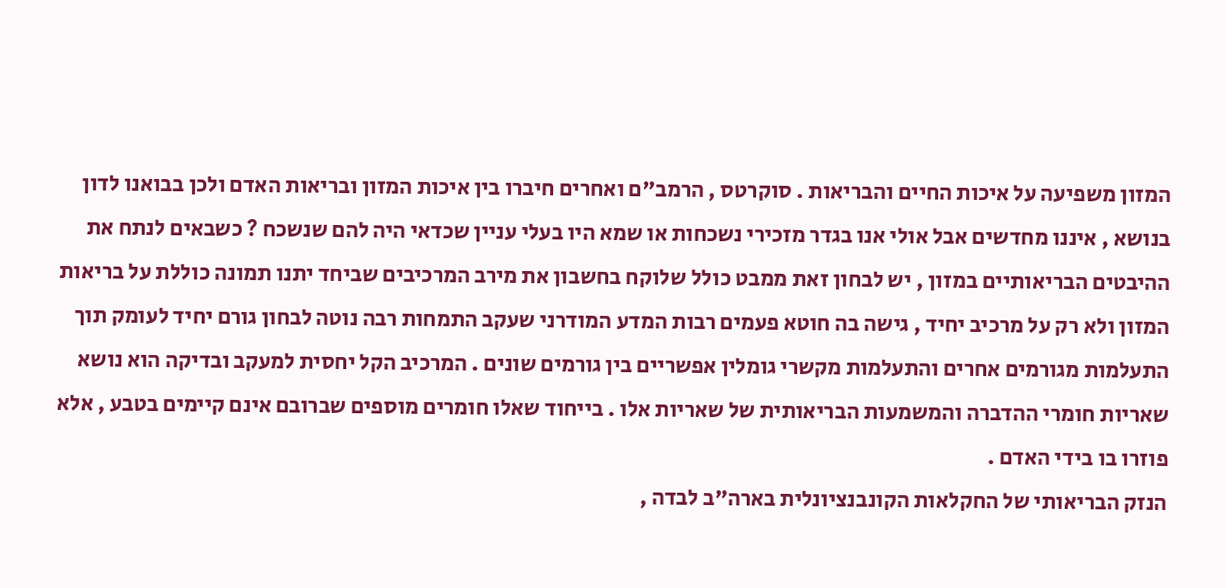המזון משפיעה על איכות החיים והבריאות . סוקרטס , הרמב"ם ואחרים חיברו בין איכות המזון ובריאות האדם ולכן בבואנו לדון בנושא , איננו מחדשים אבל אולי אנו בגדר מזכירי נשכחות או שמא היו בעלי עניין שכדאי היה להם שנשכח ? כשבאים לנתח את ההיבטים הבריאותיים במזון , יש לבחון זאת ממבט כולל שלוקח בחשבון את מירב המרכיבים שביחד יתנו תמונה כוללת על בריאות המזון ולא רק על מרכיב יחיד , גישה בה חוטא פעמים רבות המדע המודרני שעקב התמחות רבה נוטה לבחון גורם יחיד לעומק תוך התעלמות מגורמים אחרים והתעלמות מקשרי גומלין אפשריים בין גורמים שונים . המרכיב הקל יחסית למעקב ובדיקה הוא נושא שאריות חומרי ההדברה והמשמעות הבריאותית של שאריות אלו . בייחוד שאלו חומרים מוספים שברובם אינם קיימים בטבע , אלא פוזרו בו בידי האדם .
הנזק הבריאותי של החקלאות הקונבנציונלית בארה"ב לבדה ,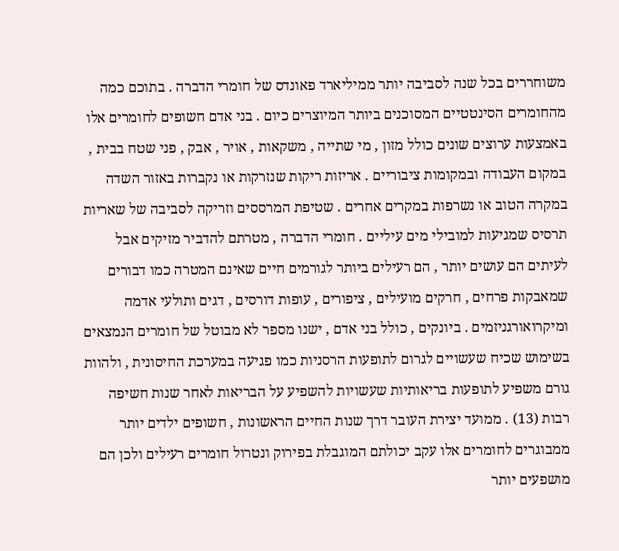משוחררים בכל שנה לסביבה יותר ממיליארד פאונדס של חומרי הדברה . בתוכם כמה מהחומרים הסינטטיים המסוכנים ביותר המיוצרים כיום . בני אדם חשופים לחומרים אלו באמצעות ערוצים שונים כולל מזון , מי שתייה , משקאות , אויר , אבק , פני שטח בבית , במקום העבודה ובמקומות ציבוריים . אריזות ריקות שנזרקות או נקברות באזור השדה במקרה הטוב או נשרפות במקרים אחרים . שטיפת המרססים וזריקה לסביבה של שאריות תרסיס שמגיעות למובילי מים עיליים . חומרי הדברה , מטרתם להדביר מזיקים אבל לעיתים הם עושים יותר , הם רעילים ביותר לגורמים חיים שאינם המטרה כמו דבורים שמאבקות פרחים , חרקים מועילים , ציפורים , עופות דורסים , דגים ותולעי אדמה ומיקרואורגניזמים . ביונקים , כולל בני אדם , ישנו מספר לא מבוטל של חומרים הנמצאים בשימוש שכיח שעשויים לגרום לתופעות הרסניות כמו פגיעה במערכת החיסונית , ולהוות גורם משפיע לתופעות בריאותיות שעשויות להשפיע על הבריאות לאחר שנות חשיפה רבות (13) . ממועד יצירת העובר דרך שנות החיים הראשונות , חשופים ילדים יותר ממבוגרים לחומרים אלו עקב יכולתם המוגבלת בפירוק ונטרול חומרים רעילים ולכן הם מושפעים יותר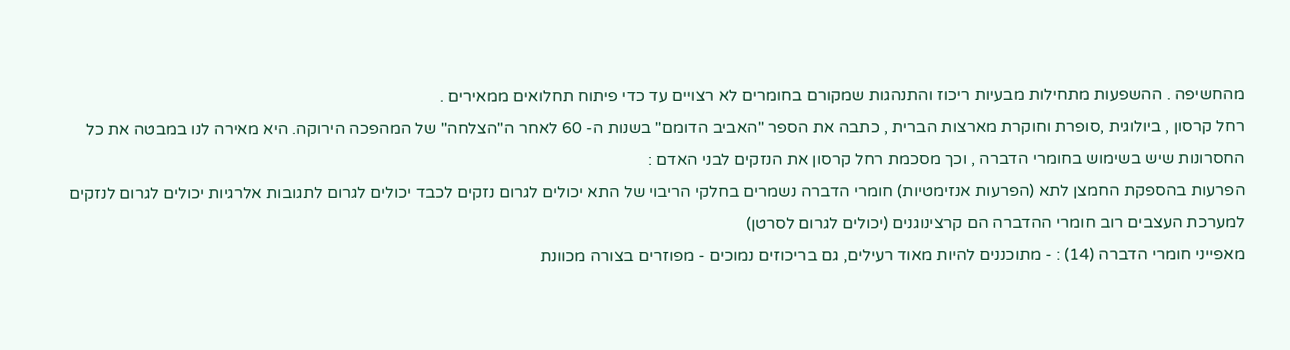מהחשיפה . ההשפעות מתחילות מבעיות ריכוז והתנהגות שמקורם בחומרים לא רצויים עד כדי פיתוח תחלואים ממאירים .
רחל קרסון , ביולוגית ,סופרת וחוקרת מארצות הברית , כתבה את הספר "האביב הדומם" בשנות ה- 60 לאחר ה"הצלחה" של המהפכה הירוקה. היא מאירה לנו במבטה את כל החסרונות שיש בשימוש בחומרי הדברה , וכך מסכמת רחל קרסון את הנזקים לבני האדם :
הפרעות בהספקת החמצן לתא (הפרעות אנזימטיות) חומרי הדברה נשמרים בחלקי הריבוי של התא יכולים לגרום נזקים לכבד יכולים לגרום לתגובות אלרגיות יכולים לגרום לנזקים למערכת העצבים רוב חומרי ההדברה הם קרצינוגנים (יכולים לגרום לסרטן)
מאפייני חומרי הדברה (14) : - מתוכננים להיות מאוד רעילים, גם בריכוזים נמוכים - מפוזרים בצורה מכוונת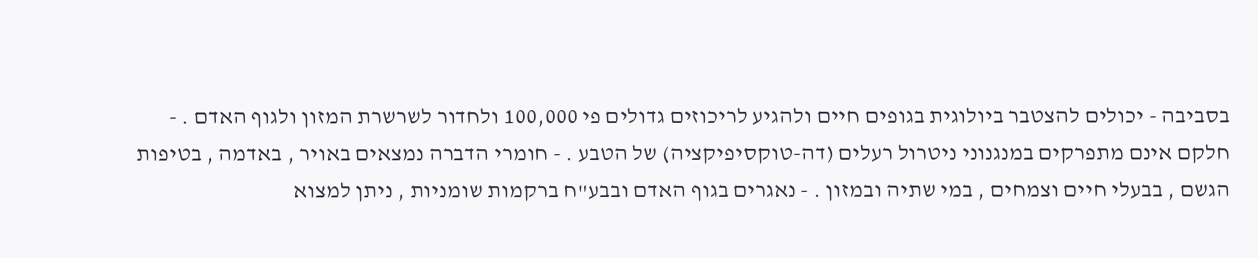בסביבה - יכולים להצטבר ביולוגית בגופים חיים ולהגיע לריכוזים גדולים פי 100,000 ולחדור לשרשרת המזון ולגוף האדם . - חלקם אינם מתפרקים במנגנוני ניטרול רעלים (דה-טוקסיפיקציה) של הטבע . - חומרי הדברה נמצאים באויר , באדמה , בטיפות הגשם , בבעלי חיים וצמחים , במי שתיה ובמזון . - נאגרים בגוף האדם ובבע"ח ברקמות שומניות , ניתן למצוא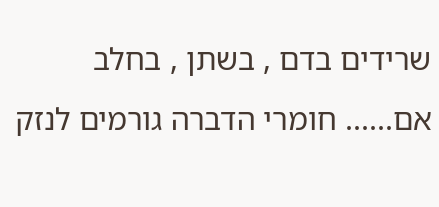שרידים בדם , בשתן , בחלב אם...... חומרי הדברה גורמים לנזק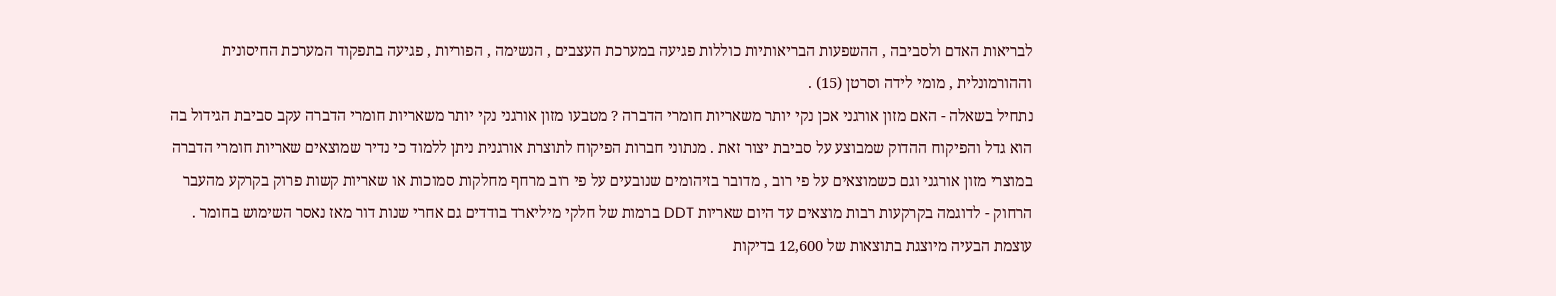לבריאות האדם ולסביבה , ההשפעות הבריאותיות כוללות פגיעה במערכת העצבים , הנשימה , הפוריות , פגיעה בתפקוד המערכת החיסונית וההורמונלית , מומי לידה וסרטן (15) .
נתחיל בשאלה - האם מזון אורגני אכן נקי יותר משאריות חומרי הדברה ? מטבעו מזון אורגני נקי יותר משאריות חומרי הדברה עקב סביבת הגידול בה הוא גדל והפיקוח ההדוק שמבוצע על סביבת יצור זאת . מנתוני חברות הפיקוח לתוצרת אורגנית ניתן ללמוד כי נדיר שמוצאים שאריות חומרי הדברה במוצרי מזון אורגני וגם כשמוצאים על פי רוב , מדובר בזיהומים שנובעים על פי רוב מרחף מחלקות סמוכות או שאריות קשות פרוק בקרקע מהעבר הרחוק - לדוגמה בקרקעות רבות מוצאים עד היום שאריות DDT ברמות של חלקי מיליארד בודדים גם אחרי שנות דור מאז נאסר השימוש בחומר .
עוצמת הבעיה מיוצגת בתוצאות של 12,600 בדיקות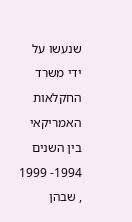שנעשו על ידי משרד החקלאות האמריקאי בין השנים 1994- 1999 , שבהן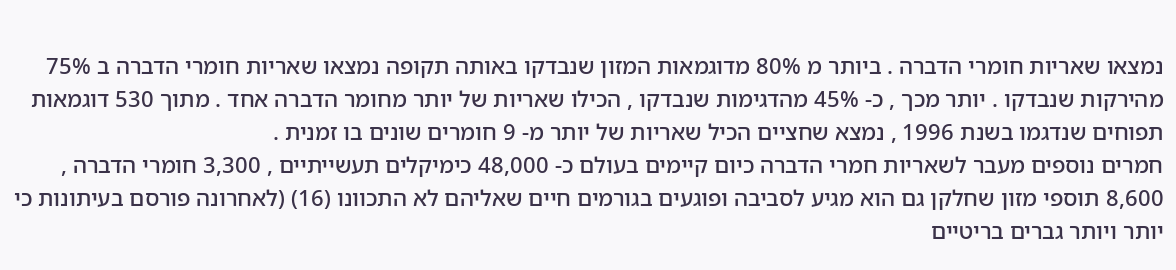נמצאו שאריות חומרי הדברה . ביותר מ 80% מדוגמאות המזון שנבדקו באותה תקופה נמצאו שאריות חומרי הדברה ב 75% מהירקות שנבדקו . יותר מכך , כ- 45% מהדגימות שנבדקו , הכילו שאריות של יותר מחומר הדברה אחד . מתוך 530 דוגמאות תפוחים שנדגמו בשנת 1996 , נמצא שחציים הכיל שאריות של יותר מ- 9 חומרים שונים בו זמנית .
חמרים נוספים מעבר לשאריות חמרי הדברה כיום קיימים בעולם כ- 48,000 כימיקלים תעשייתיים , 3,300 חומרי הדברה , 8,600 תוספי מזון שחלקן גם הוא מגיע לסביבה ופוגעים בגורמים חיים שאליהם לא התכוונו (16) (לאחרונה פורסם בעיתונות כי יותר ויותר גברים בריטיים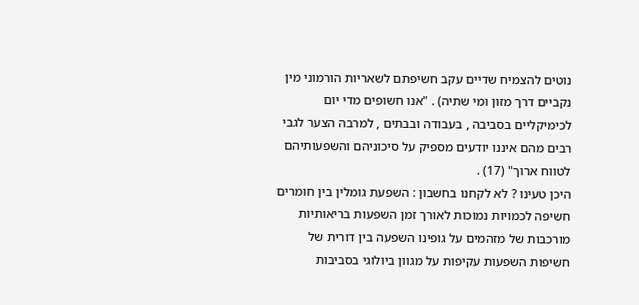נוטים להצמיח שדיים עקב חשיפתם לשאריות הורמוני מין נקביים דרך מזון ומי שתיה) . "אנו חשופים מדי יום לכימיקליים בסביבה , בעבודה ובבתים , למרבה הצער לגבי רבים מהם איננו יודעים מספיק על סיכוניהם והשפעותיהם לטווח ארוך" (17) .
היכן טעינו ? לא לקחנו בחשבון : השפעת גומלין בין חומרים חשיפה לכמויות נמוכות לאורך זמן השפעות בריאותיות מורכבות של מזהמים על גופינו השפעה בין דורית של חשיפות השפעות עקיפות על מגוון ביולוגי בסביבות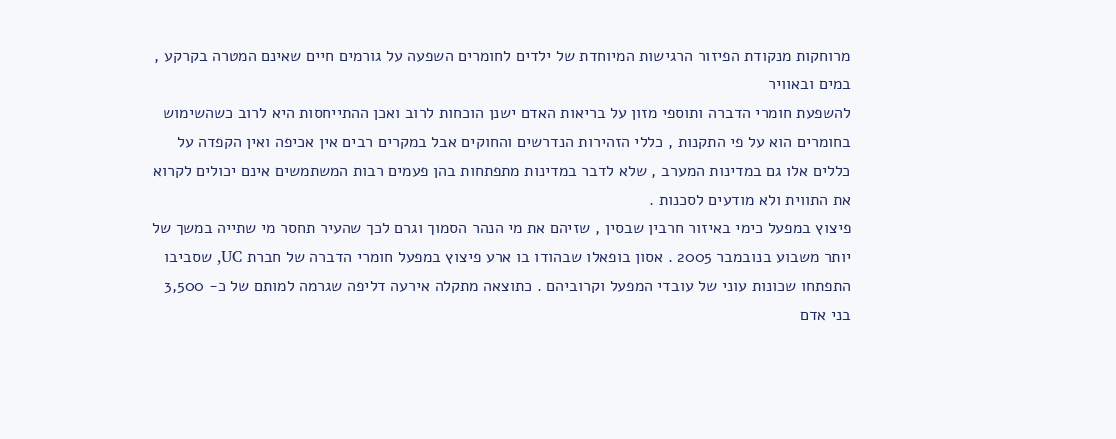מרוחקות מנקודת הפיזור הרגישות המיוחדת של ילדים לחומרים השפעה על גורמים חיים שאינם המטרה בקרקע , במים ובאוויר
להשפעת חומרי הדברה ותוספי מזון על בריאות האדם ישנן הוכחות לרוב ואכן ההתייחסות היא לרוב כשהשימוש בחומרים הוא על פי התקנות , כללי הזהירות הנדרשים והחוקים אבל במקרים רבים אין אכיפה ואין הקפדה על כללים אלו גם במדינות המערב , שלא לדבר במדינות מתפתחות בהן פעמים רבות המשתמשים אינם יכולים לקרוא את התווית ולא מודעים לסכנות .
פיצוץ במפעל כימי באיזור חרבין שבסין , שזיהם את מי הנהר הסמוך וגרם לכך שהעיר תחסר מי שתייה במשך של יותר משבוע בנובמבר 2005 . אסון בופאלו שבהודו בו ארע פיצוץ במפעל חומרי הדברה של חברת UC, שסביבו התפתחו שכונות עוני של עובדי המפעל וקרוביהם . כתוצאה מתקלה אירעה דליפה שגרמה למותם של כ- 3,500 בני אדם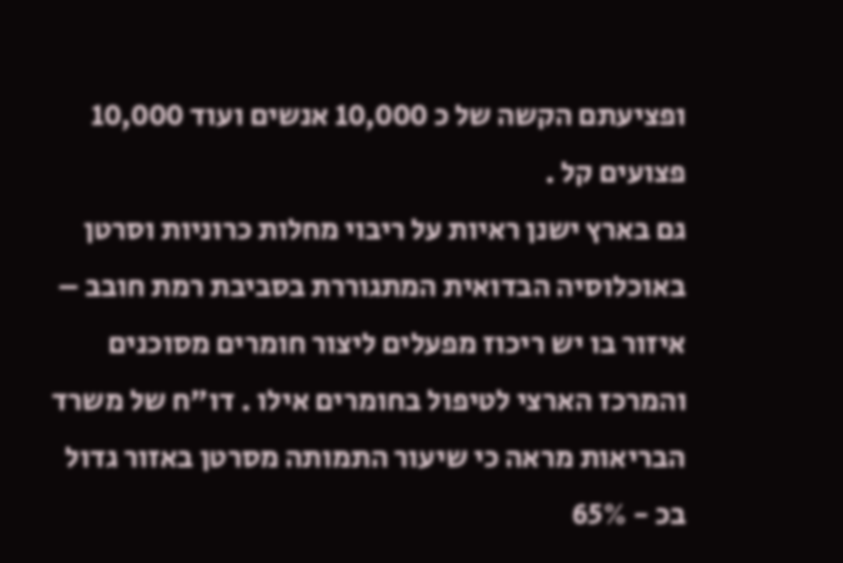ופציעתם הקשה של כ 10,000 אנשים ועוד 10,000 פצועים קל .
גם בארץ ישנן ראיות על ריבוי מחלות כרוניות וסרטן באוכלוסיה הבדואית המתגוררת בסביבת רמת חובב – איזור בו יש ריכוז מפעלים ליצור חומרים מסוכנים והמרכז הארצי לטיפול בחומרים אילו . דו"ח של משרד הבריאות מראה כי שיעור התמותה מסרטן באזור גדול בכ - 65%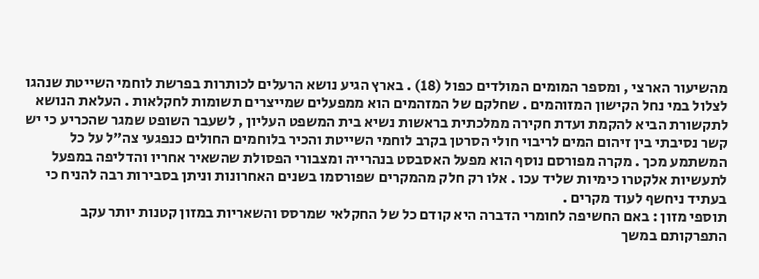מהשיעור הארצי , ומספר המומים המולדים כפול (18) . בארץ הגיע נושא הרעלים לכותרות בפרשת לוחמי השייטת שנהגו לצלול במי נחל הקישון המזוהמים . שחלקם של המזהמים הוא ממפעלים שמייצרים תשומות לחקלאות . העלאת הנושא לתקשורת הביא להקמת ועדת חקירה ממלכתית בראשות נשיא בית המשפט העליון , לשעבר השופט שמגר שהכריע כי יש קשר נסיבתי בין זיהום המים לריבוי חולי הסרטן בקרב לוחמי השייטת והכיר בלוחמים החולים כנפגעי צה"ל על כל המשתמע מכך . מקרה מפורסם נוסף הוא מפעל האסבסט בנהרייה ומצבורי הפסולת שהשאיר אחריו והדליפה במפעל לתעשיות אלקטרו כימיות שליד עכו . אלו רק חלק מהמקרים שפורסמו בשנים האחרונות וניתן בסבירות רבה להניח כי בעתיד ניחשף לעוד מקרים .
תוספי מזון : באם החשיפה לחומרי הדברה היא קודם כל של החקלאי שמרסס והשאריות במזון קטנות יותר עקב התפרקותם במשך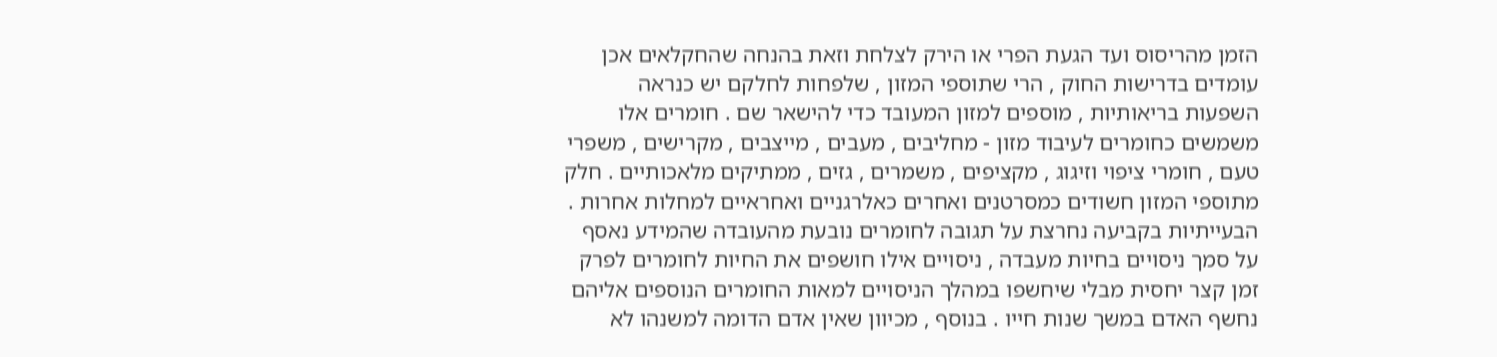הזמן מהריסוס ועד הגעת הפרי או הירק לצלחת וזאת בהנחה שהחקלאים אכן עומדים בדרישות החוק , הרי שתוספי המזון , שלפחות לחלקם יש כנראה השפעות בריאותיות , מוספים למזון המעובד כדי להישאר שם . חומרים אלו משמשים כחומרים לעיבוד מזון - מחליבים , מעבים , מייצבים , מקרישים , משפרי טעם , חומרי ציפוי וזיגוג , מקציפים , משמרים , גזים , ממתיקים מלאכותיים . חלק מתוספי המזון חשודים כמסרטנים ואחרים כאלרגניים ואחראיים למחלות אחרות . הבעייתיות בקביעה נחרצת על תגובה לחומרים נובעת מהעובדה שהמידע נאסף על סמך ניסויים בחיות מעבדה , ניסויים אילו חושפים את החיות לחומרים לפרק זמן קצר יחסית מבלי שיחשפו במהלך הניסויים למאות החומרים הנוספים אליהם נחשף האדם במשך שנות חייו . בנוסף , מכיוון שאין אדם הדומה למשנהו לא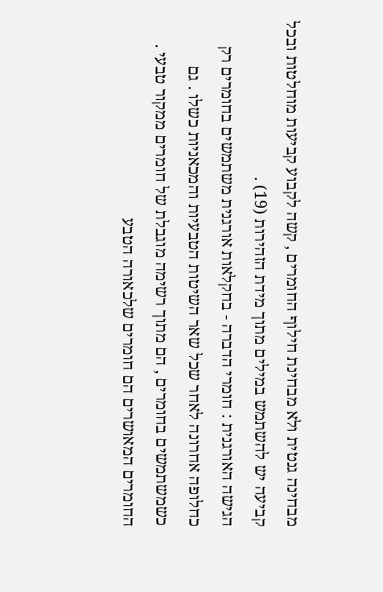מבחינה גנטית ולא מבחינת חילוף החומרים , קשה לקבוע קביעות מוחלטות ובכל קביעה יש להשתמש במילים מתוך מידת הזהירות (19) .
הגישה האורגנית : חומרי הדברה - בחקלאות אורגנית משתמשים בחומרים רק כחלופה אחרונה לאחר שכל שאר השיטות הטבעיות והמכאניות כשלו . גם כשמשתמשים בחומרים , הם מתוך רשימה מוגבלת של חומרים ממקור טבעי . החומרים המאושרים הם חומרים שלכאורה הטבע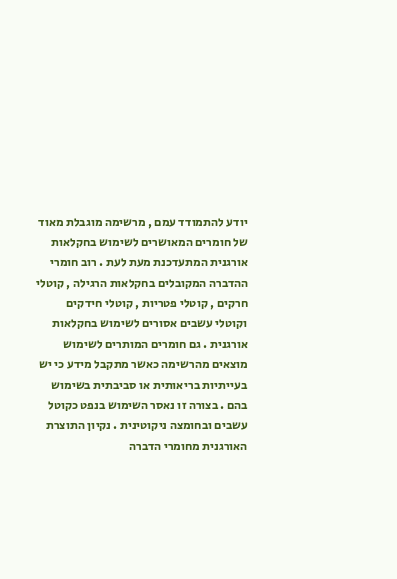יודע להתמודד עמם , מרשימה מוגבלת מאוד של חומרים המאושרים לשימוש בחקלאות אורגנית המתעדכנת מעת לעת . רוב חומרי ההדברה המקובלים בחקלאות הרגילה , קוטלי חרקים , קוטלי פטריות , קוטלי חידקים וקוטלי עשבים אסורים לשימוש בחקלאות אורגנית . גם חומרים המותרים לשימוש מוצאים מהרשימה כאשר מתקבל מידע כי יש בעייתיות בריאותית או סביבתית בשימוש בהם . בצורה זו נאסר השימוש בנפט כקוטל עשבים ובחומצה ניקוטינית . נקיון התוצרת האורגנית מחומרי הדברה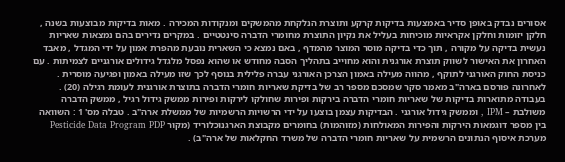אסורים נבדק באופן סדיר באמצעות בדיקות קרקע ותוצרת הנלקחת מהמשקים ומנקודות המכירה . מאות בדיקות מבוצעות בשנה , חלקן יזומות וחלקן אקראיות מוכיחות בעליל את נקיון התוצרת מחומרי הדברה סינטטיים . במקרים נדירים בהם נמצאות שאריות נעשית בדיקה על מקורה , תוך כדי בדיקה מוסר המוצר מהמדף , באם נמצא כי השארית נובעת מהפרת אמון על ידי המגדל , מאבד האחרון את האישור לשווק תוצרת אורגנית והוא מחוייב בתהליך הסבה מחודש או שהוא נפסל מלגדל גידולים אורגניים לצמיתות . עם כניסת החוק האורגני לתוקף , מהווה מעילה באמון הצרכן האורגני עברה פלילית בנוסף לכך שזו מעילה באמון ופגיעה מוסרית . לאחרונה פורסם בארה"ב מאמר סקר שמסכם מספר רב של בדיקת שאריות חומרי הדברה בתוצרת אורגנית לעומת רגילה (20) . בעבודה מתוארות בדיקות של שאריות חומרי הדברה בירקות ופירות שחולקו לירקות ופירות ממשק גידול רגיל , ממשק הדברה משולבת – IPM , וממשק גידול אורגני . הבדיקות עצמן בוצעו על ידי הרשויות הרשמיות של ממשלת ארה"ב . טבלה מס' 1 : השוואה בין מספר דוגמאות הירקות והפירות המאולחות (מזוהמות) בחומרים מקבוצת הארגנוכלוריד (מקור Pesticide Data Program PDP מערכת איסוף הנתונים הרשמית על שאריות חומרי הדברה של משרד החקלאות של ארה"ב) .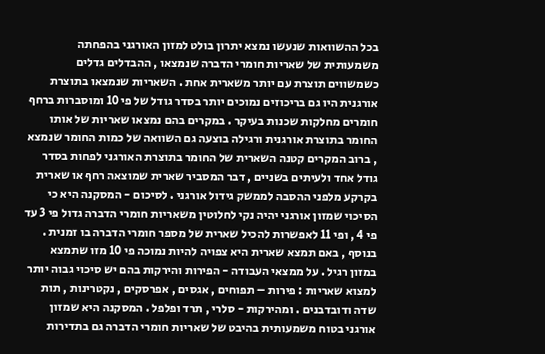בכל ההשוואות שנעשו נמצא יתרון בולט למזון האורגני בהפחתה משמעותית של שאריות חומרי הדברה שנמצאו , ההבדלים גדלים כשמשווים תוצרת עם יותר משארית אחת . השאריות שנמצאו בתוצרת אורגנית היו גם בריכוזים נמוכים יותר בסדר גודל של פי 10 ומוסברות ברחף חומרים מחלקות שכנות בעיקר . במקרים בהם נמצאו שאריות של אותו החומר בתוצרת אורגנית ורגילה בוצעה גם השוואה של כמות החומר שנמצא , ברוב המקרים קטנה השארית של החומר בתוצרת האורגני לפחות בסדר גודל אחד ולעיתים בשניים , דבר המסביר שארית שמוצאה רחף או שארית בקרקע מלפני ההסבה לממשק גידול אורגני . לסיכום - המסקנה היא כי הסיכוי שמזון אורגני יהיה נקי לחלוטין משאריות חומרי הדברה גדול פי 3 עד פי 4 , ופי 11 לאפשרות להכיל שארית של מספר חומרי הדברה בו זמנית . בנוסף , באם תמצא שארית היא צפויה להיות נמוכה פי 10 מזו שתמצא במזון רגיל . על ממצאי העבודה - הפירות והירקות בהם יש סיכוי גבוה יותר למצוא שאריות : פירות – תפוחים , אגסים , אפרסקים , נקטרינות , תות שדה ודובדבנים . ומהירקות - סלרי , תרד ופלפל . המסקנה היא שמזון אורגני בטוח משמעותית בהיבט של שאריות חומרי הדברה גם בתדירות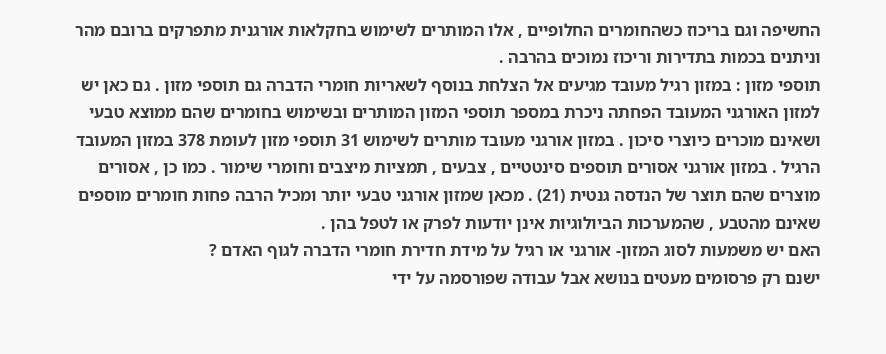החשיפה וגם בריכוז כשהחומרים החלופיים , אלו המותרים לשימוש בחקלאות אורגנית מתפרקים ברובם מהר וניתנים בכמות בתדירות וריכוז נמוכים בהרבה .
תוספי מזון : במזון רגיל מעובד מגיעים אל הצלחת בנוסף לשאריות חומרי הדברה גם תוספי מזון . גם כאן יש למזון האורגני המעובד הפחתה ניכרת במספר תוספי המזון המותרים ובשימוש בחומרים שהם ממוצא טבעי ושאינם מוכרים כיוצרי סיכון . במזון אורגני מעובד מותרים לשימוש 31 תוספי מזון לעומת 378 במזון המעובד הרגיל . במזון אורגני אסורים תוספים סינטטיים , צבעים , תמציות מיצבים וחומרי שימור . כמו כן , אסורים מוצרים שהם תוצר של הנדסה גנטית (21) . מכאן שמזון אורגני טבעי יותר ומכיל הרבה פחות חומרים מוספים שאינם מהטבע , שהמערכות הביולוגיות אינן יודעות לפרק או לטפל בהן .
האם יש משמעות לסוג המזון- אורגני או רגיל על מידת חדירת חומרי הדברה לגוף האדם ?
ישנם רק פרסומים מעטים בנושא אבל עבודה שפורסמה על ידי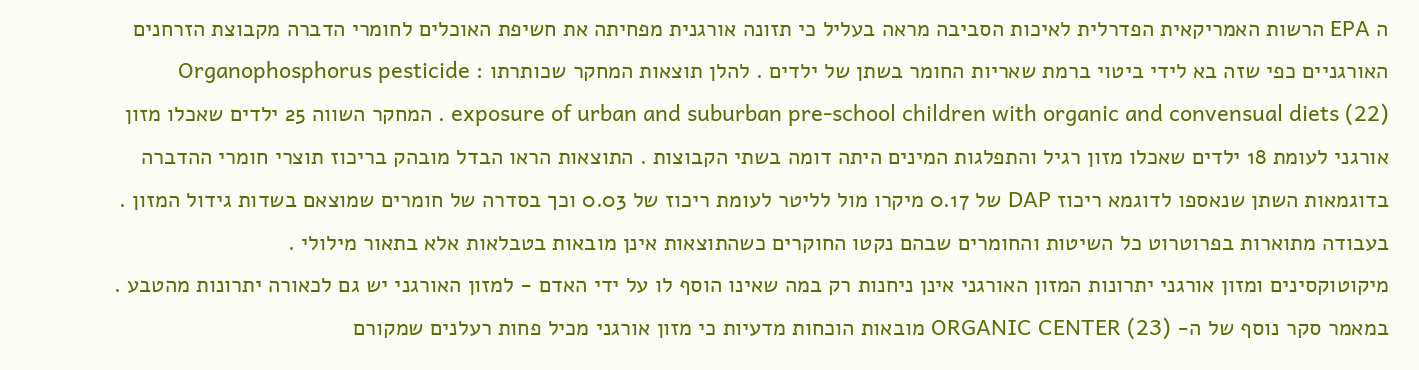ה EPA הרשות האמריקאית הפדרלית לאיכות הסביבה מראה בעליל כי תזונה אורגנית מפחיתה את חשיפת האוכלים לחומרי הדברה מקבוצת הזרחנים האורגניים כפי שזה בא לידי ביטוי ברמת שאריות החומר בשתן של ילדים . להלן תוצאות המחקר שכותרתו : Organophosphorus pesticide exposure of urban and suburban pre-school children with organic and convensual diets (22) . המחקר השווה 25 ילדים שאכלו מזון אורגני לעומת 18 ילדים שאכלו מזון רגיל והתפלגות המינים היתה דומה בשתי הקבוצות . התוצאות הראו הבדל מובהק בריכוז תוצרי חומרי ההדברה בדוגמאות השתן שנאספו לדוגמא ריכוז DAP של 0.17 מיקרו מול לליטר לעומת ריכוז של 0.03 וכך בסדרה של חומרים שמוצאם בשדות גידול המזון . בעבודה מתוארות בפרוטרוט כל השיטות והחומרים שבהם נקטו החוקרים כשהתוצאות אינן מובאות בטבלאות אלא בתאור מילולי .
מיקוטוקסינים ומזון אורגני יתרונות המזון האורגני אינן ניחנות רק במה שאינו הוסף לו על ידי האדם - למזון האורגני יש גם לכאורה יתרונות מהטבע . במאמר סקר נוסף של ה- ORGANIC CENTER (23) מובאות הוכחות מדעיות כי מזון אורגני מכיל פחות רעלנים שמקורם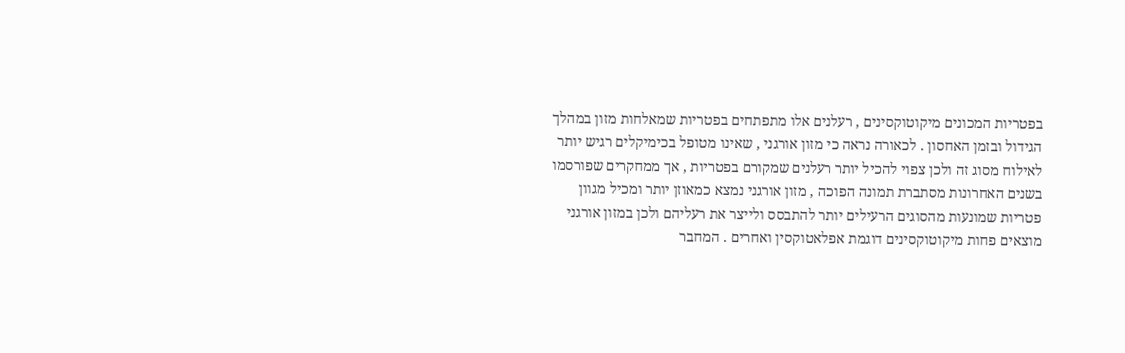בפטריות המכונים מיקוטוקסינים , רעלנים אלו מתפתחים בפטריות שמאלחות מזון במהלך הגידול ובזמן האחסון . לכאורה נראה כי מזון אורגני , שאינו מטופל בכימיקלים רגיש יותר לאילוח מסוג זה ולכן צפוי להכיל יותר רעלנים שמקורם בפטריות , אך ממחקרים שפורסמו בשנים האחרונות מסתברת תמונה הפוכה , מזון אורגני נמצא כמאוזן יותר ומכיל מגוון פטריות שמונעות מהסוגים הרעילים יותר להתבסס ולייצר את רעליהם ולכן במזון אורגני מוצאים פחות מיקוטוקסינים דוגמת אפלאטוקסין ואחרים . המחבר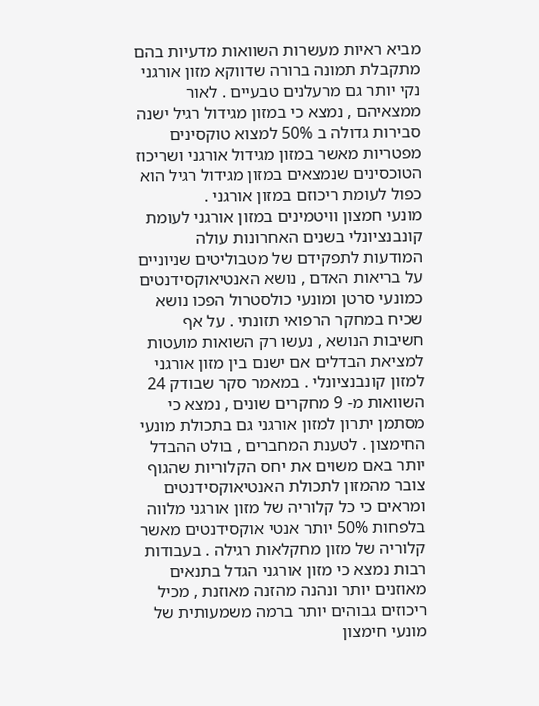מביא ראיות מעשרות השוואות מדעיות בהם מתקבלת תמונה ברורה שדווקא מזון אורגני נקי יותר גם מרעלנים טבעיים . לאור ממצאיהם , נמצא כי במזון מגידול רגיל ישנה סבירות גדולה ב 50% למצוא טוקסינים מפטריות מאשר במזון מגידול אורגני ושריכוז הטוכסינים שנמצאים במזון מגידול רגיל הוא כפול לעומת ריכוזם במזון אורגני .
מונעי חמצון וויטמינים במזון אורגני לעומת קונבנציונלי בשנים האחרונות עולה המודעות לתפקידם של מטבוליטים שניוניים על בריאות האדם , נושא האנטיאוקסידנטים כמונעי סרטן ומונעי כולסטרול הפכו נושא שכיח במחקר הרפואי תזונתי . על אף חשיבות הנושא , נעשו רק השואות מועטות למציאת הבדלים אם ישנם בין מזון אורגני למזון קונבנציונלי . במאמר סקר שבודק 24 השוואות מ- 9 מחקרים שונים , נמצא כי מסתמן יתרון למזון אורגני גם בתכולת מונעי החימצון . לטענת המחברים , בולט ההבדל יותר באם משוים את יחס הקלוריות שהגוף צובר מהמזון לתכולת האנטיאוקסידנטים ומראים כי כל קלוריה של מזון אורגני מלווה בלפחות 50% יותר אנטי אוקסידנטים מאשר קלוריה של מזון מחקלאות רגילה . בעבודות רבות נמצא כי מזון אורגני הגדל בתנאים מאוזנים יותר ונהנה מהזנה מאוזנת , מכיל ריכוזים גבוהים יותר ברמה משמעותית של מונעי חימצון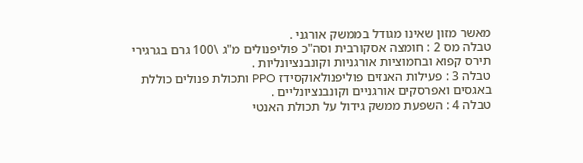מאשר מזון שאינו מגודל בממשק אורגני .
טבלה מס 2 : חומצה אסקורבית וסה"כ פוליפנולים מ"ג \100 גרם בגרגירי תירס קפוא ובחמוציות אורגניות וקונבנציונליות .
טבלה 3 : פעילות האנזים פוליפנולאוקסידז PPO ותכולת פנולים כוללת באגסים ואפרסקים אורגניים וקונבנציונליים .
טבלה 4 : השפעת ממשק גידול על תכולת האנטי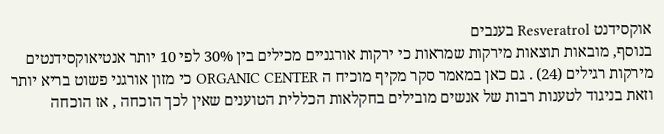אוקסידנט Resveratrol בענבים
בנוסף, מובאות תוצאות מירקות שמראות כי ירקות אורגניים מכילים בין 30% לפי 10 יותר אנטיאוקסידנטים מירקות רגילים (24) . גם כאן במאמר סקר מקיף מוכיח ה ORGANIC CENTER כי מזון אורגני פשוט בריא יותר וזאת בניגוד לטענות רבות של אנשים מובילים בחקלאות הכללית הטוענים שאין לכך הוכחה , אז הוכחה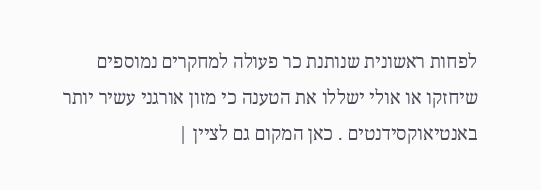לפחות ראשונית שנותנת כר פעולה למחקרים נמוספים שיחזקו או אולי ישללו את הטענה כי מזון אורגני עשיר יותר באנטיאוקסידנטים . כאן המקום גם לציין |